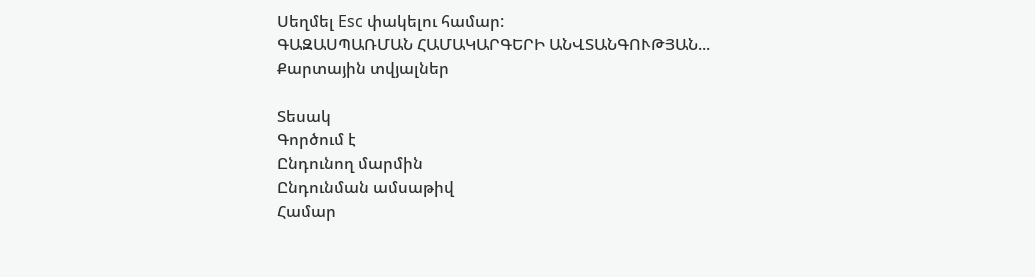Սեղմել Esc փակելու համար:
ԳԱԶԱՍՊԱՌՄԱՆ ՀԱՄԱԿԱՐԳԵՐԻ ԱՆՎՏԱՆԳՈՒԹՅԱՆ...
Քարտային տվյալներ

Տեսակ
Գործում է
Ընդունող մարմին
Ընդունման ամսաթիվ
Համար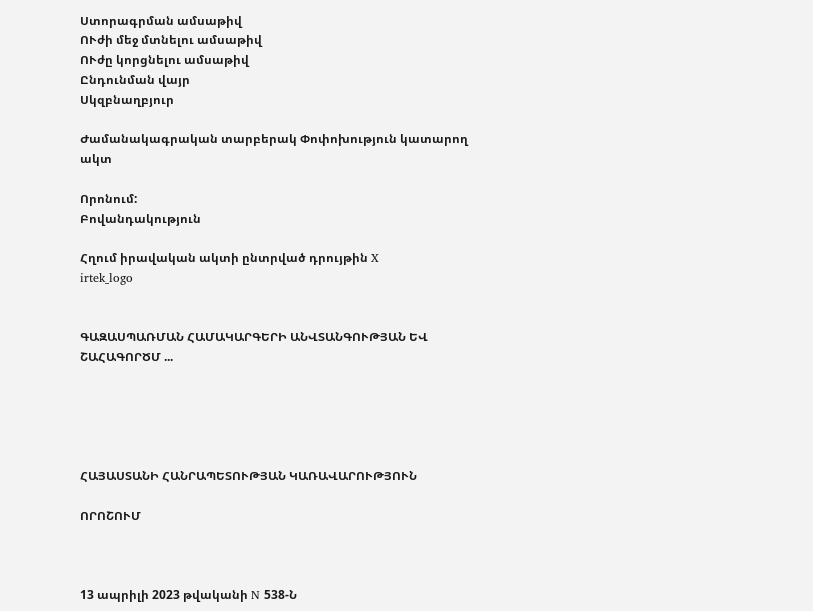Ստորագրման ամսաթիվ
ՈՒժի մեջ մտնելու ամսաթիվ
ՈՒժը կորցնելու ամսաթիվ
Ընդունման վայր
Սկզբնաղբյուր

Ժամանակագրական տարբերակ Փոփոխություն կատարող ակտ

Որոնում:
Բովանդակություն

Հղում իրավական ակտի ընտրված դրույթին X
irtek_logo


ԳԱԶԱՍՊԱՌՄԱՆ ՀԱՄԱԿԱՐԳԵՐԻ ԱՆՎՏԱՆԳՈՒԹՅԱՆ ԵՎ ՇԱՀԱԳՈՐԾՄ ...





ՀԱՅԱՍՏԱՆԻ ՀԱՆՐԱՊԵՏՈՒԹՅԱՆ ԿԱՌԱՎԱՐՈՒԹՅՈՒՆ

ՈՐՈՇՈՒՄ



13 ապրիլի 2023 թվականի N 538-Ն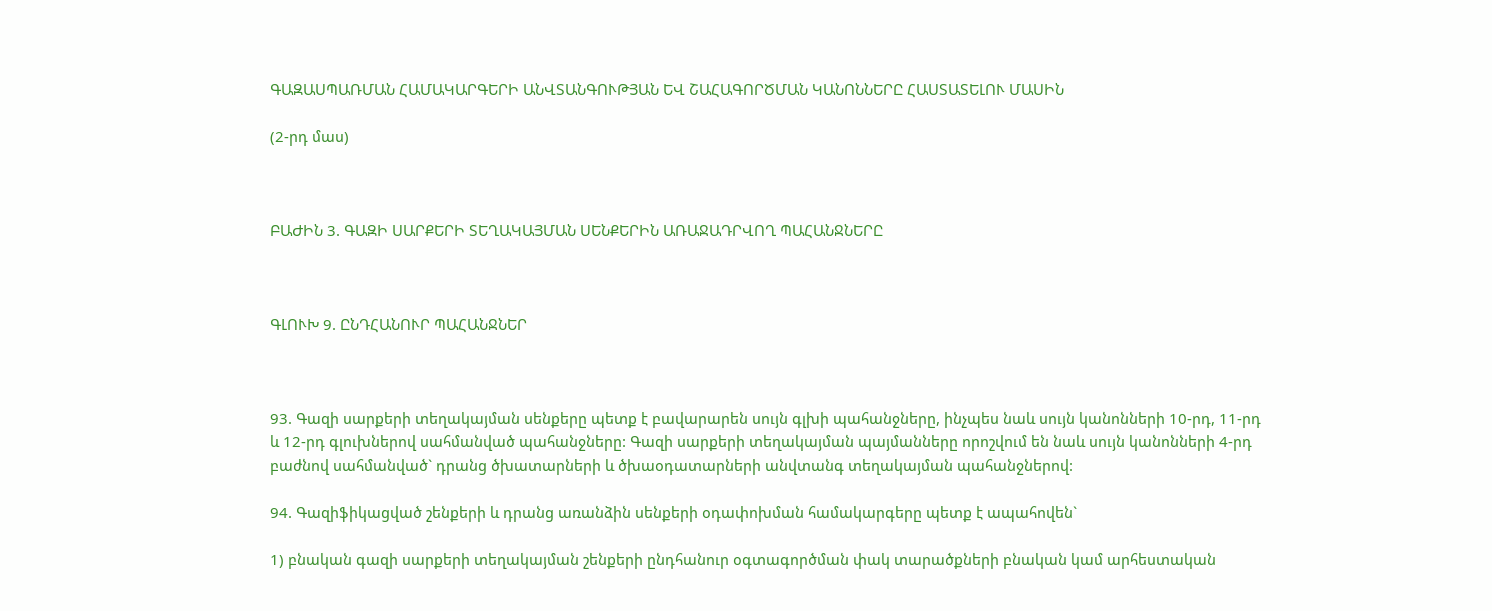ԳԱԶԱՍՊԱՌՄԱՆ ՀԱՄԱԿԱՐԳԵՐԻ ԱՆՎՏԱՆԳՈՒԹՅԱՆ ԵՎ ՇԱՀԱԳՈՐԾՄԱՆ ԿԱՆՈՆՆԵՐԸ ՀԱՍՏԱՏԵԼՈՒ ՄԱՍԻՆ

(2-րդ մաս)



ԲԱԺԻՆ 3. ԳԱԶԻ ՍԱՐՔԵՐԻ ՏԵՂԱԿԱՅՄԱՆ ՍԵՆՔԵՐԻՆ ԱՌԱՋԱԴՐՎՈՂ ՊԱՀԱՆՋՆԵՐԸ



ԳԼՈՒԽ 9. ԸՆԴՀԱՆՈՒՐ ՊԱՀԱՆՋՆԵՐ



93. Գազի սարքերի տեղակայման սենքերը պետք է բավարարեն սույն գլխի պահանջները, ինչպես նաև սույն կանոնների 10-րդ, 11-րդ և 12-րդ գլուխներով սահմանված պահանջները: Գազի սարքերի տեղակայման պայմանները որոշվում են նաև սույն կանոնների 4-րդ բաժնով սահմանված` դրանց ծխատարների և ծխաօդատարների անվտանգ տեղակայման պահանջներով:

94. Գազիֆիկացված շենքերի և դրանց առանձին սենքերի օդափոխման համակարգերը պետք է ապահովեն`

1) բնական գազի սարքերի տեղակայման շենքերի ընդհանուր օգտագործման փակ տարածքների բնական կամ արհեստական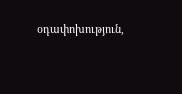օդափոխություն,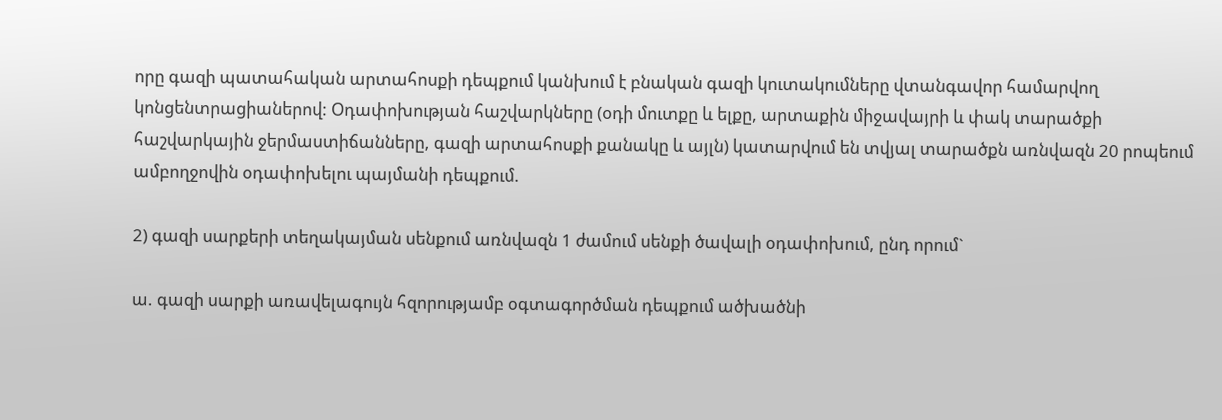որը գազի պատահական արտահոսքի դեպքում կանխում է բնական գազի կուտակումները վտանգավոր համարվող կոնցենտրացիաներով: Օդափոխության հաշվարկները (օդի մուտքը և ելքը, արտաքին միջավայրի և փակ տարածքի հաշվարկային ջերմաստիճանները, գազի արտահոսքի քանակը և այլն) կատարվում են տվյալ տարածքն առնվազն 20 րոպեում ամբողջովին օդափոխելու պայմանի դեպքում.

2) գազի սարքերի տեղակայման սենքում առնվազն 1 ժամում սենքի ծավալի օդափոխում, ընդ որում`

ա. գազի սարքի առավելագույն հզորությամբ օգտագործման դեպքում ածխածնի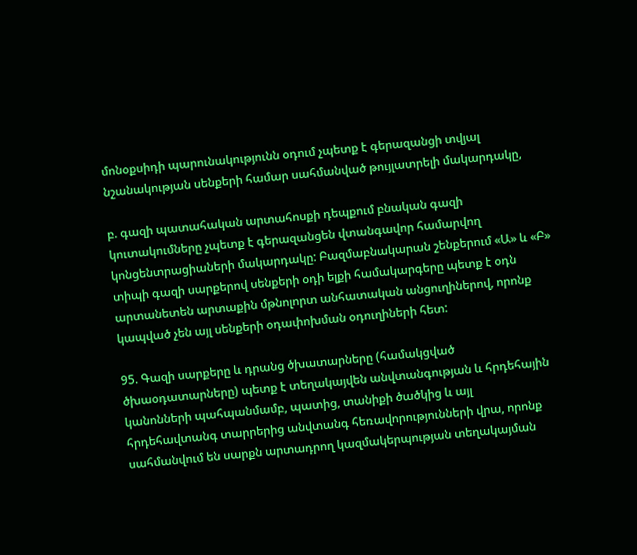մոնօքսիդի պարունակությունն օդում չպետք է գերազանցի տվյալ նշանակության սենքերի համար սահմանված թույլատրելի մակարդակը,

բ. գազի պատահական արտահոսքի դեպքում բնական գազի կուտակումները չպետք է գերազանցեն վտանգավոր համարվող կոնցենտրացիաների մակարդակը: Բազմաբնակարան շենքերում «Ա» և «Բ» տիպի գազի սարքերով սենքերի օդի ելքի համակարգերը պետք է օդն արտանետեն արտաքին մթնոլորտ անհատական անցուղիներով, որոնք կապված չեն այլ սենքերի օդափոխման օդուղիների հետ:

95. Գազի սարքերը և դրանց ծխատարները (համակցված ծխաօդատարները) պետք է տեղակայվեն անվտանգության և հրդեհային կանոնների պահպանմամբ, պատից, տանիքի ծածկից և այլ հրդեհավտանգ տարրերից անվտանգ հեռավորությունների վրա, որոնք սահմանվում են սարքն արտադրող կազմակերպության տեղակայման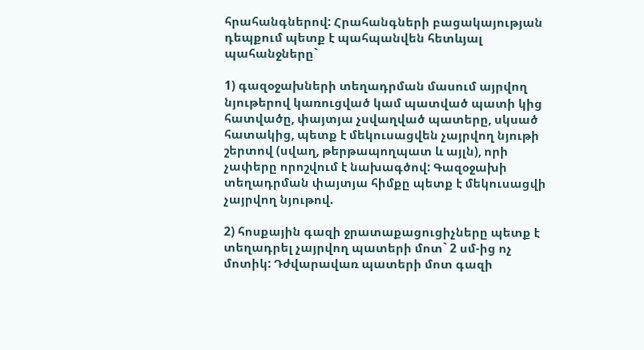հրահանգներով: Հրահանգների բացակայության դեպքում պետք է պահպանվեն հետևյալ պահանջները`

1) գազօջախների տեղադրման մասում այրվող նյութերով կառուցված կամ պատված պատի կից հատվածը, փայտյա չսվաղված պատերը, սկսած հատակից, պետք է մեկուսացվեն չայրվող նյութի շերտով (սվաղ, թերթապողպատ և այլն), որի չափերը որոշվում է նախագծով: Գազօջախի տեղադրման փայտյա հիմքը պետք է մեկուսացվի չայրվող նյութով.

2) հոսքային գազի ջրատաքացուցիչները պետք է տեղադրել չայրվող պատերի մոտ` 2 սմ-ից ոչ մոտիկ: Դժվարավառ պատերի մոտ գազի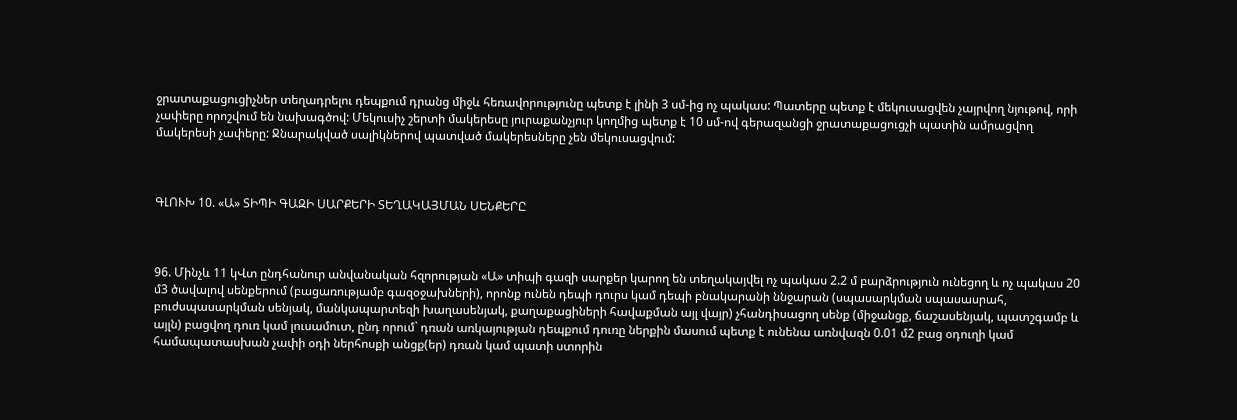ջրատաքացուցիչներ տեղադրելու դեպքում դրանց միջև հեռավորությունը պետք է լինի 3 սմ-ից ոչ պակաս: Պատերը պետք է մեկուսացվեն չայրվող նյութով, որի չափերը որոշվում են նախագծով: Մեկուսիչ շերտի մակերեսը յուրաքանչյուր կողմից պետք է 10 սմ-ով գերազանցի ջրատաքացուցչի պատին ամրացվող մակերեսի չափերը: Ջնարակված սալիկներով պատված մակերեսները չեն մեկուսացվում:



ԳԼՈՒԽ 10. «Ա» ՏԻՊԻ ԳԱԶԻ ՍԱՐՔԵՐԻ ՏԵՂԱԿԱՅՄԱՆ ՍԵՆՔԵՐԸ



96. Մինչև 11 կՎտ ընդհանուր անվանական հզորության «Ա» տիպի գազի սարքեր կարող են տեղակայվել ոչ պակաս 2.2 մ բարձրություն ունեցող և ոչ պակաս 20 մ3 ծավալով սենքերում (բացառությամբ գազօջախների), որոնք ունեն դեպի դուրս կամ դեպի բնակարանի ննջարան (սպասարկման սպասասրահ, բուժսպասարկման սենյակ, մանկապարտեզի խաղասենյակ, քաղաքացիների հավաքման այլ վայր) չհանդիսացող սենք (միջանցք, ճաշասենյակ, պատշգամբ և այլն) բացվող դուռ կամ լուսամուտ, ընդ որում` դռան առկայության դեպքում դուռը ներքին մասում պետք է ունենա առնվազն 0.01 մ2 բաց օդուղի կամ համապատասխան չափի օդի ներհոսքի անցք(եր) դռան կամ պատի ստորին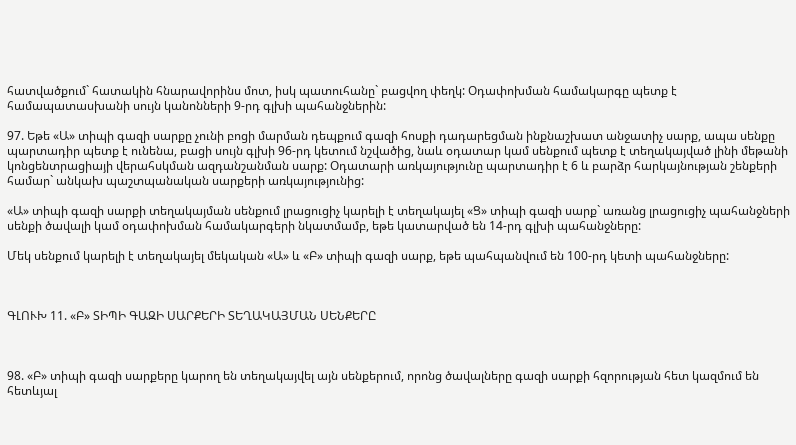հատվածքում` հատակին հնարավորինս մոտ, իսկ պատուհանը` բացվող փեղկ: Օդափոխման համակարգը պետք է համապատասխանի սույն կանոնների 9-րդ գլխի պահանջներին:

97. Եթե «Ա» տիպի գազի սարքը չունի բոցի մարման դեպքում գազի հոսքի դադարեցման ինքնաշխատ անջատիչ սարք, ապա սենքը պարտադիր պետք է ունենա, բացի սույն գլխի 96-րդ կետում նշվածից, նաև օդատար կամ սենքում պետք է տեղակայված լինի մեթանի կոնցենտրացիայի վերահսկման ազդանշանման սարք: Օդատարի առկայությունը պարտադիր է 6 և բարձր հարկայնության շենքերի համար` անկախ պաշտպանական սարքերի առկայությունից:

«Ա» տիպի գազի սարքի տեղակայման սենքում լրացուցիչ կարելի է տեղակայել «Ց» տիպի գազի սարք` առանց լրացուցիչ պահանջների սենքի ծավալի կամ օդափոխման համակարգերի նկատմամբ, եթե կատարված են 14-րդ գլխի պահանջները:

Մեկ սենքում կարելի է տեղակայել մեկական «Ա» և «Բ» տիպի գազի սարք, եթե պահպանվում են 100-րդ կետի պահանջները:



ԳԼՈՒԽ 11. «Բ» ՏԻՊԻ ԳԱԶԻ ՍԱՐՔԵՐԻ ՏԵՂԱԿԱՅՄԱՆ ՍԵՆՔԵՐԸ



98. «Բ» տիպի գազի սարքերը կարող են տեղակայվել այն սենքերում, որոնց ծավալները գազի սարքի հզորության հետ կազմում են հետևյալ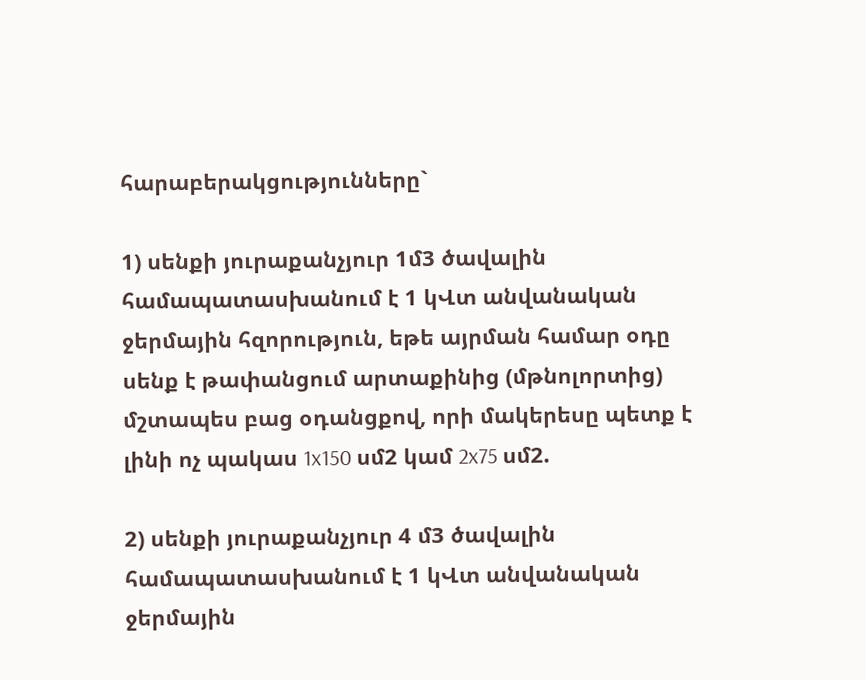հարաբերակցությունները`

1) սենքի յուրաքանչյուր 1մ3 ծավալին համապատասխանում է 1 կՎտ անվանական ջերմային հզորություն, եթե այրման համար օդը սենք է թափանցում արտաքինից (մթնոլորտից) մշտապես բաց օդանցքով, որի մակերեսը պետք է լինի ոչ պակաս 1x150 սմ2 կամ 2x75 սմ2.

2) սենքի յուրաքանչյուր 4 մ3 ծավալին համապատասխանում է 1 կՎտ անվանական ջերմային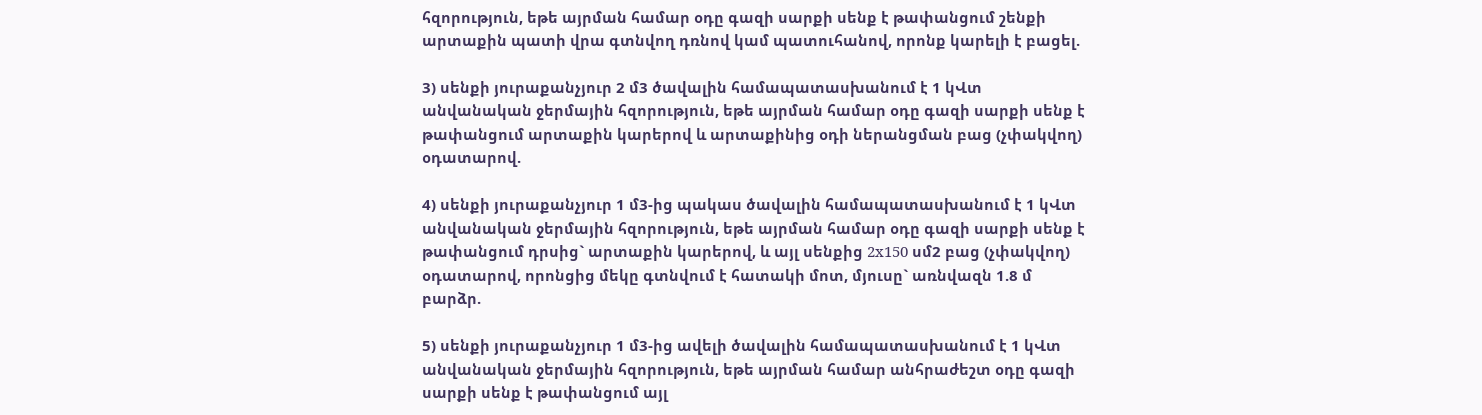հզորություն, եթե այրման համար օդը գազի սարքի սենք է թափանցում շենքի արտաքին պատի վրա գտնվող դռնով կամ պատուհանով, որոնք կարելի է բացել.

3) սենքի յուրաքանչյուր 2 մ3 ծավալին համապատասխանում է 1 կՎտ անվանական ջերմային հզորություն, եթե այրման համար օդը գազի սարքի սենք է թափանցում արտաքին կարերով և արտաքինից օդի ներանցման բաց (չփակվող) օդատարով.

4) սենքի յուրաքանչյուր 1 մ3-ից պակաս ծավալին համապատասխանում է 1 կՎտ անվանական ջերմային հզորություն, եթե այրման համար օդը գազի սարքի սենք է թափանցում դրսից` արտաքին կարերով, և այլ սենքից 2x150 սմ2 բաց (չփակվող) օդատարով, որոնցից մեկը գտնվում է հատակի մոտ, մյուսը` առնվազն 1.8 մ բարձր.

5) սենքի յուրաքանչյուր 1 մ3-ից ավելի ծավալին համապատասխանում է 1 կՎտ անվանական ջերմային հզորություն, եթե այրման համար անհրաժեշտ օդը գազի սարքի սենք է թափանցում այլ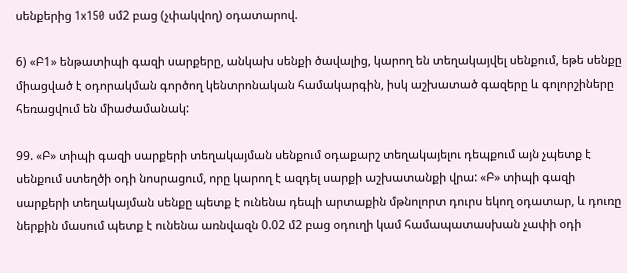սենքերից 1x150 սմ2 բաց (չփակվող) օդատարով.

6) «Բ1» ենթատիպի գազի սարքերը, անկախ սենքի ծավալից, կարող են տեղակայվել սենքում, եթե սենքը միացված է օդորակման գործող կենտրոնական համակարգին, իսկ աշխատած գազերը և գոլորշիները հեռացվում են միաժամանակ:

99. «Բ» տիպի գազի սարքերի տեղակայման սենքում օդաքարշ տեղակայելու դեպքում այն չպետք է սենքում ստեղծի օդի նոսրացում, որը կարող է ազդել սարքի աշխատանքի վրա: «Բ» տիպի գազի սարքերի տեղակայման սենքը պետք է ունենա դեպի արտաքին մթնոլորտ դուրս եկող օդատար, և դուռը ներքին մասում պետք է ունենա առնվազն 0.02 մ2 բաց օդուղի կամ համապատասխան չափի օդի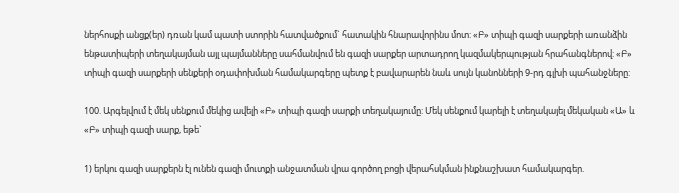ներհոսքի անցք(եր) դռան կամ պատի ստորին հատվածքում` հատակին հնարավորինս մոտ: «Բ» տիպի գազի սարքերի առանձին ենթատիպերի տեղակայման այլ պայմանները սահմանվում են գազի սարքեր արտադրող կազմակերպության հրահանգներով: «Բ» տիպի գազի սարքերի սենքերի օդափոխման համակարգերը պետք է բավարարեն նաև սույն կանոնների 9-րդ գլխի պահանջները:

100. Արգելվում է մեկ սենքում մեկից ավելի «Բ» տիպի գազի սարքի տեղակայումը: Մեկ սենքում կարելի է տեղակայել մեկական «Ա» և «Բ» տիպի գազի սարք, եթե`

1) երկու գազի սարքերն էլ ունեն գազի մուտքի անջատման վրա գործող բոցի վերահսկման ինքնաշխատ համակարգեր.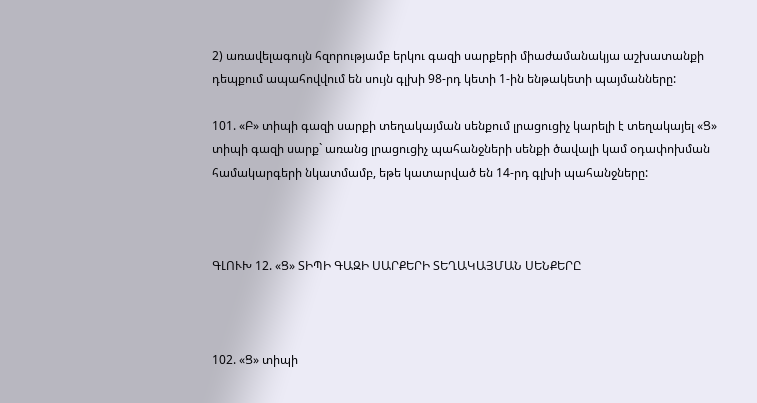2) առավելագույն հզորությամբ երկու գազի սարքերի միաժամանակյա աշխատանքի դեպքում ապահովվում են սույն գլխի 98-րդ կետի 1-ին ենթակետի պայմանները:

101. «Բ» տիպի գազի սարքի տեղակայման սենքում լրացուցիչ կարելի է տեղակայել «Ց» տիպի գազի սարք` առանց լրացուցիչ պահանջների սենքի ծավալի կամ օդափոխման համակարգերի նկատմամբ, եթե կատարված են 14-րդ գլխի պահանջները:



ԳԼՈՒԽ 12. «Ց» ՏԻՊԻ ԳԱԶԻ ՍԱՐՔԵՐԻ ՏԵՂԱԿԱՅՄԱՆ ՍԵՆՔԵՐԸ



102. «Ց» տիպի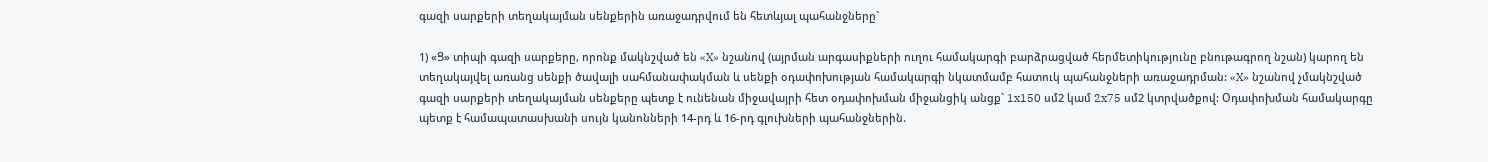գազի սարքերի տեղակայման սենքերին առաջադրվում են հետևյալ պահանջները`

1) «Ց» տիպի գազի սարքերը, որոնք մակնշված են «X» նշանով (այրման արգասիքների ուղու համակարգի բարձրացված հերմետիկությունը բնութագրող նշան) կարող են տեղակայվել առանց սենքի ծավալի սահմանափակման և սենքի օդափոխության համակարգի նկատմամբ հատուկ պահանջների առաջադրման: «X» նշանով չմակնշված գազի սարքերի տեղակայման սենքերը պետք է ունենան միջավայրի հետ օդափոխման միջանցիկ անցք` 1x150 սմ2 կամ 2x75 սմ2 կտրվածքով: Օդափոխման համակարգը պետք է համապատասխանի սույն կանոնների 14-րդ և 16-րդ գլուխների պահանջներին.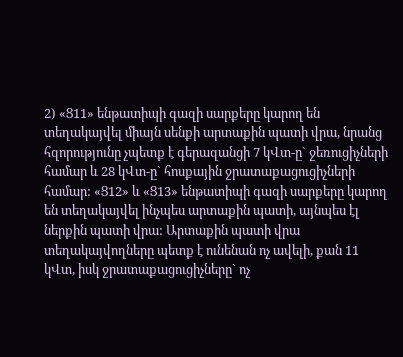2) «Ց11» ենթատիպի գազի սարքերը կարող են տեղակայվել միայն սենքի արտաքին պատի վրա, նրանց հզորությունը չպետք է գերազանցի 7 կՎտ-ը` ջեռուցիչների համար և 28 կՎտ-ը` հոսքային ջրատաքացուցիչների համար: «Ց12» և «Ց13» ենթատիպի գազի սարքերը կարող են տեղակայվել ինչպես արտաքին պատի, այնպես էլ ներքին պատի վրա: Արտաքին պատի վրա տեղակայվողները պետք է ունենան ոչ ավելի, քան 11 կՎտ, իսկ ջրատաքացուցիչները` ոչ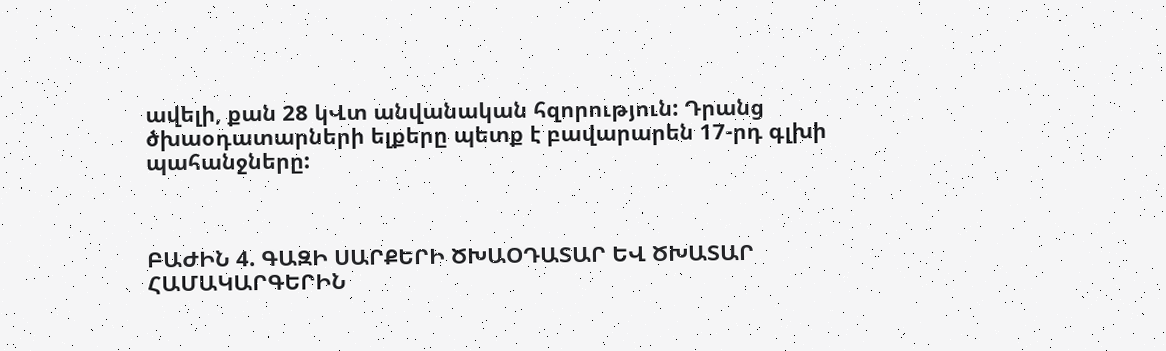ավելի, քան 28 կՎտ անվանական հզորություն: Դրանց ծխաօդատարների ելքերը պետք է բավարարեն 17-րդ գլխի պահանջները:



ԲԱԺԻՆ 4. ԳԱԶԻ ՍԱՐՔԵՐԻ ԾԽԱՕԴԱՏԱՐ ԵՎ ԾԽԱՏԱՐ ՀԱՄԱԿԱՐԳԵՐԻՆ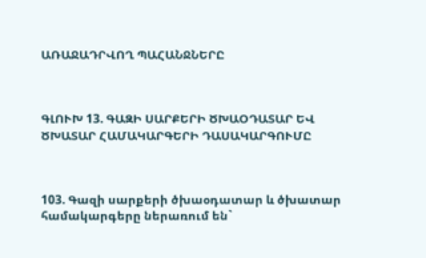ԱՌԱՋԱԴՐՎՈՂ ՊԱՀԱՆՋՆԵՐԸ



ԳԼՈՒԽ 13. ԳԱԶԻ ՍԱՐՔԵՐԻ ԾԽԱՕԴԱՏԱՐ ԵՎ ԾԽԱՏԱՐ ՀԱՄԱԿԱՐԳԵՐԻ ԴԱՍԱԿԱՐԳՈՒՄԸ



103. Գազի սարքերի ծխաօդատար և ծխատար համակարգերը ներառում են`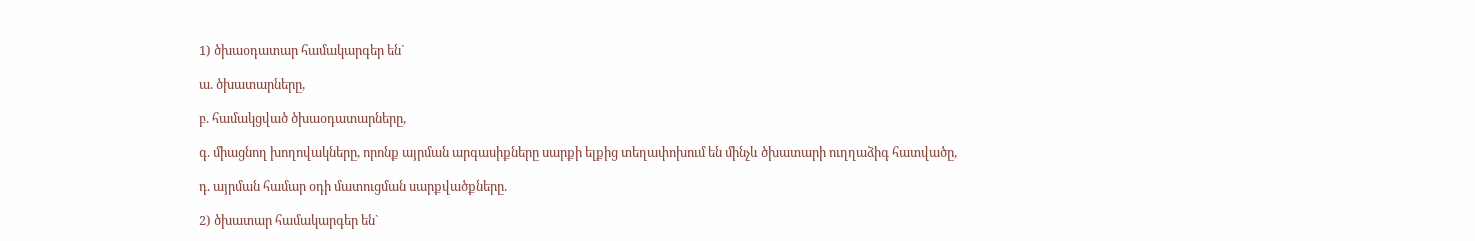1) ծխաօդատար համակարգեր են`

ա. ծխատարները,

բ. համակցված ծխաօդատարները,

գ. միացնող խողովակները, որոնք այրման արգասիքները սարքի ելքից տեղափոխում են մինչև ծխատարի ուղղաձիգ հատվածը,

դ. այրման համար օդի մատուցման սարքվածքները.

2) ծխատար համակարգեր են`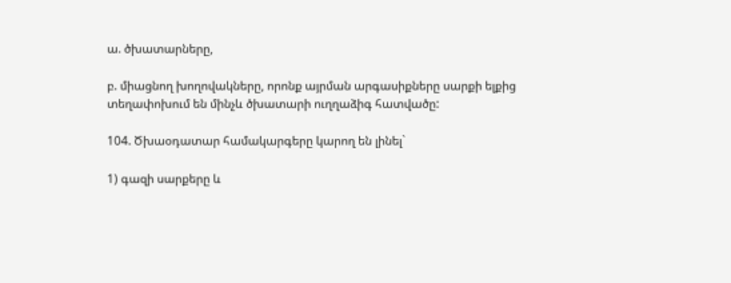ա. ծխատարները,

բ. միացնող խողովակները, որոնք այրման արգասիքները սարքի ելքից տեղափոխում են մինչև ծխատարի ուղղաձիգ հատվածը:

104. Ծխաօդատար համակարգերը կարող են լինել`

1) գազի սարքերը և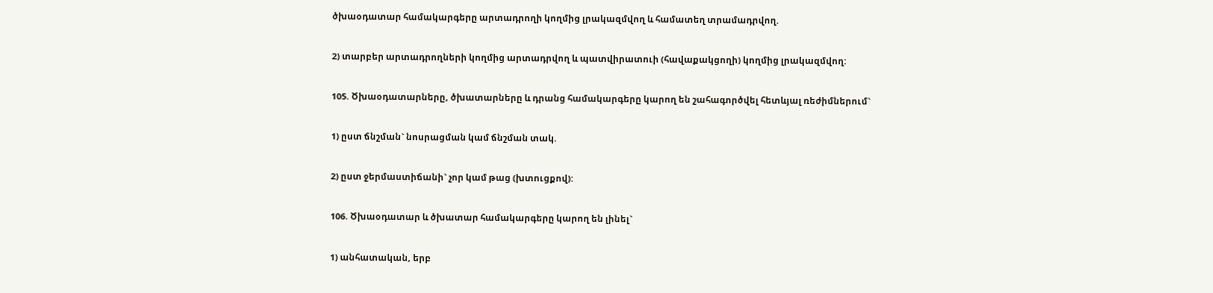ծխաօդատար համակարգերը արտադրողի կողմից լրակազմվող և համատեղ տրամադրվող.

2) տարբեր արտադրողների կողմից արտադրվող և պատվիրատուի (հավաքակցողի) կողմից լրակազմվող:

105. Ծխաօդատարները, ծխատարները և դրանց համակարգերը կարող են շահագործվել հետևյալ ռեժիմներում`

1) ըստ ճնշման` նոսրացման կամ ճնշման տակ.

2) ըստ ջերմաստիճանի` չոր կամ թաց (խտուցքով):

106. Ծխաօդատար և ծխատար համակարգերը կարող են լինել`

1) անհատական, երբ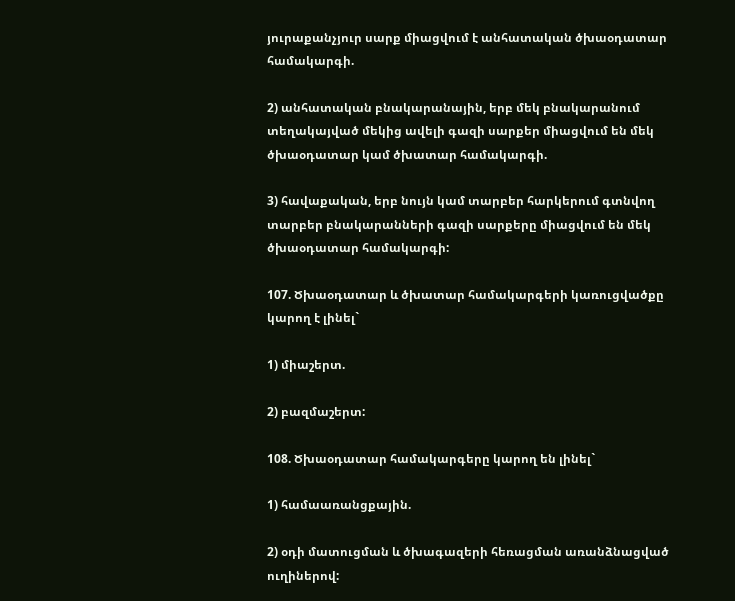յուրաքանչյուր սարք միացվում է անհատական ծխաօդատար համակարգի.

2) անհատական բնակարանային, երբ մեկ բնակարանում տեղակայված մեկից ավելի գազի սարքեր միացվում են մեկ ծխաօդատար կամ ծխատար համակարգի.

3) հավաքական, երբ նույն կամ տարբեր հարկերում գտնվող տարբեր բնակարանների գազի սարքերը միացվում են մեկ ծխաօդատար համակարգի:

107. Ծխաօդատար և ծխատար համակարգերի կառուցվածքը կարող է լինել`

1) միաշերտ.

2) բազմաշերտ:

108. Ծխաօդատար համակարգերը կարող են լինել`

1) համաառանցքային.

2) օդի մատուցման և ծխագազերի հեռացման առանձնացված ուղիներով: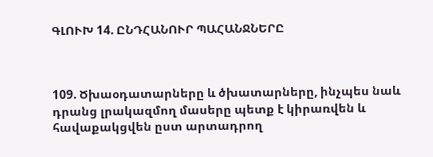ԳԼՈՒԽ 14. ԸՆԴՀԱՆՈՒՐ ՊԱՀԱՆՋՆԵՐԸ



109. Ծխաօդատարները և ծխատարները, ինչպես նաև դրանց լրակազմող մասերը պետք է կիրառվեն և հավաքակցվեն ըստ արտադրող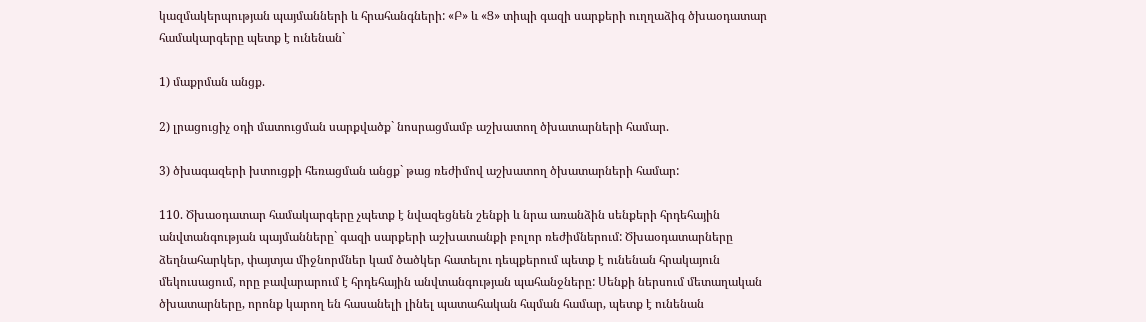կազմակերպության պայմանների և հրահանգների: «Բ» և «Ց» տիպի գազի սարքերի ուղղաձիգ ծխաօդատար համակարգերը պետք է ունենան`

1) մաքրման անցք.

2) լրացուցիչ օդի մատուցման սարքվածք` նոսրացմամբ աշխատող ծխատարների համար.

3) ծխագազերի խտուցքի հեռացման անցք` թաց ռեժիմով աշխատող ծխատարների համար:

110. Ծխաօդատար համակարգերը չպետք է նվազեցնեն շենքի և նրա առանձին սենքերի հրդեհային անվտանգության պայմանները` գազի սարքերի աշխատանքի բոլոր ռեժիմներում: Ծխաօդատարները ձեղնահարկեր, փայտյա միջնորմներ կամ ծածկեր հատելու դեպքերում պետք է ունենան հրակայուն մեկուսացում, որը բավարարում է հրդեհային անվտանգության պահանջները: Սենքի ներսում մետաղական ծխատարները, որոնք կարող են հասանելի լինել պատահական հպման համար, պետք է ունենան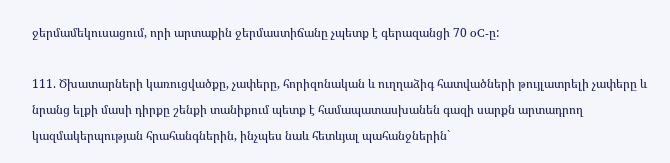ջերմամեկուսացում, որի արտաքին ջերմաստիճանը չպետք է գերազանցի 70 oC-ը:

111. Ծխատարների կառուցվածքը, չափերը, հորիզոնական և ուղղաձիգ հատվածների թույլատրելի չափերը և նրանց ելքի մասի դիրքը շենքի տանիքում պետք է համապատասխանեն գազի սարքն արտադրող կազմակերպության հրահանգներին, ինչպես նաև հետևյալ պահանջներին`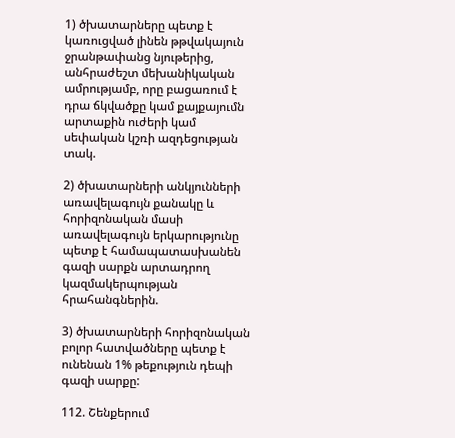1) ծխատարները պետք է կառուցված լինեն թթվակայուն ջրանթափանց նյութերից, անհրաժեշտ մեխանիկական ամրությամբ, որը բացառում է դրա ճկվածքը կամ քայքայումն արտաքին ուժերի կամ սեփական կշռի ազդեցության տակ.

2) ծխատարների անկյունների առավելագույն քանակը և հորիզոնական մասի առավելագույն երկարությունը պետք է համապատասխանեն գազի սարքն արտադրող կազմակերպության հրահանգներին.

3) ծխատարների հորիզոնական բոլոր հատվածները պետք է ունենան 1% թեքություն դեպի գազի սարքը:

112. Շենքերում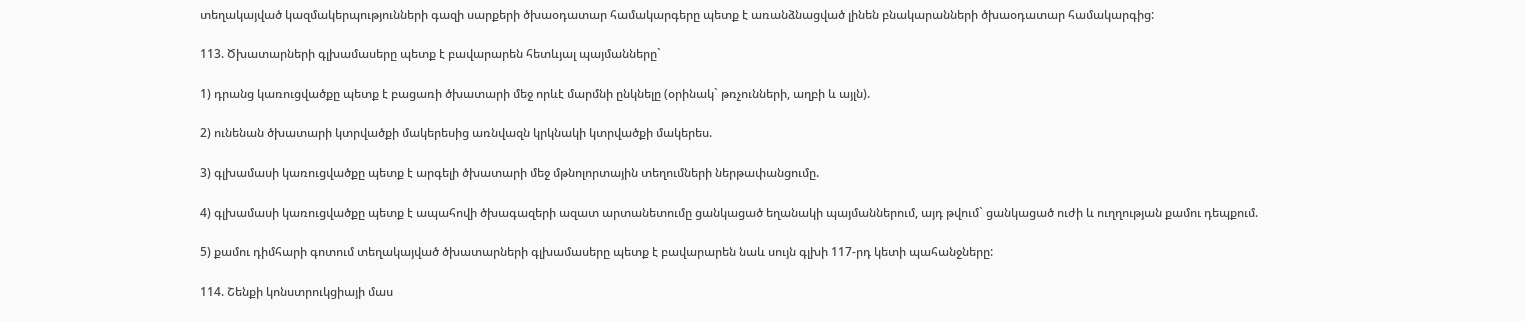տեղակայված կազմակերպությունների գազի սարքերի ծխաօդատար համակարգերը պետք է առանձնացված լինեն բնակարանների ծխաօդատար համակարգից:

113. Ծխատարների գլխամասերը պետք է բավարարեն հետևյալ պայմանները`

1) դրանց կառուցվածքը պետք է բացառի ծխատարի մեջ որևէ մարմնի ընկնելը (օրինակ` թռչունների, աղբի և այլն).

2) ունենան ծխատարի կտրվածքի մակերեսից առնվազն կրկնակի կտրվածքի մակերես.

3) գլխամասի կառուցվածքը պետք է արգելի ծխատարի մեջ մթնոլորտային տեղումների ներթափանցումը.

4) գլխամասի կառուցվածքը պետք է ապահովի ծխագազերի ազատ արտանետումը ցանկացած եղանակի պայմաններում, այդ թվում` ցանկացած ուժի և ուղղության քամու դեպքում.

5) քամու դիմհարի գոտում տեղակայված ծխատարների գլխամասերը պետք է բավարարեն նաև սույն գլխի 117-րդ կետի պահանջները:

114. Շենքի կոնստրուկցիայի մաս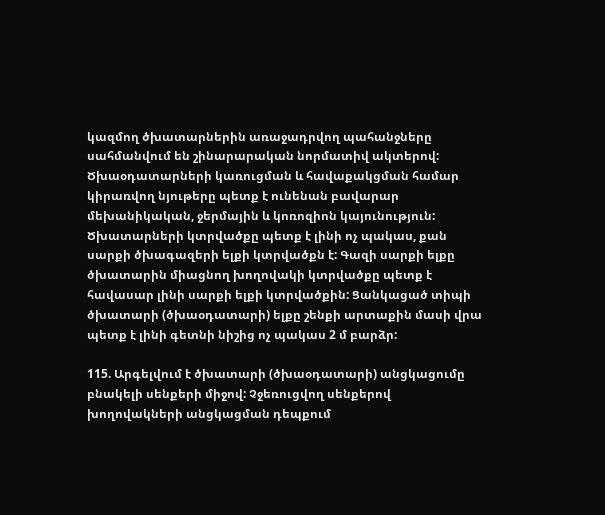կազմող ծխատարներին առաջադրվող պահանջները սահմանվում են շինարարական նորմատիվ ակտերով: Ծխաօդատարների կառուցման և հավաքակցման համար կիրառվող նյութերը պետք է ունենան բավարար մեխանիկական, ջերմային և կոռոզիոն կայունություն: Ծխատարների կտրվածքը պետք է լինի ոչ պակաս, քան սարքի ծխագազերի ելքի կտրվածքն է: Գազի սարքի ելքը ծխատարին միացնող խողովակի կտրվածքը պետք է հավասար լինի սարքի ելքի կտրվածքին: Ցանկացած տիպի ծխատարի (ծխաօդատարի) ելքը շենքի արտաքին մասի վրա պետք է լինի գետնի նիշից ոչ պակաս 2 մ բարձր:

115. Արգելվում է ծխատարի (ծխաօդատարի) անցկացումը բնակելի սենքերի միջով: Չջեռուցվող սենքերով խողովակների անցկացման դեպքում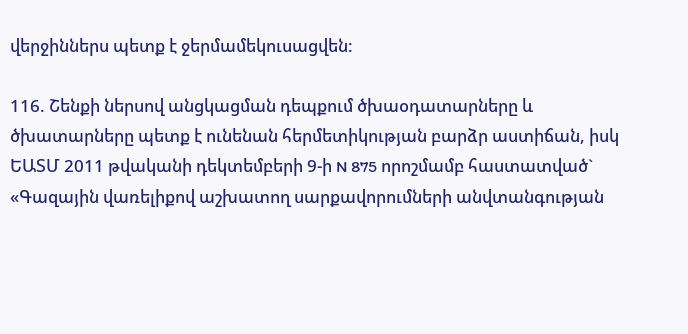վերջիններս պետք է ջերմամեկուսացվեն:

116. Շենքի ներսով անցկացման դեպքում ծխաօդատարները և ծխատարները պետք է ունենան հերմետիկության բարձր աստիճան, իսկ ԵԱՏՄ 2011 թվականի դեկտեմբերի 9-ի N 875 որոշմամբ հաստատված` «Գազային վառելիքով աշխատող սարքավորումների անվտանգության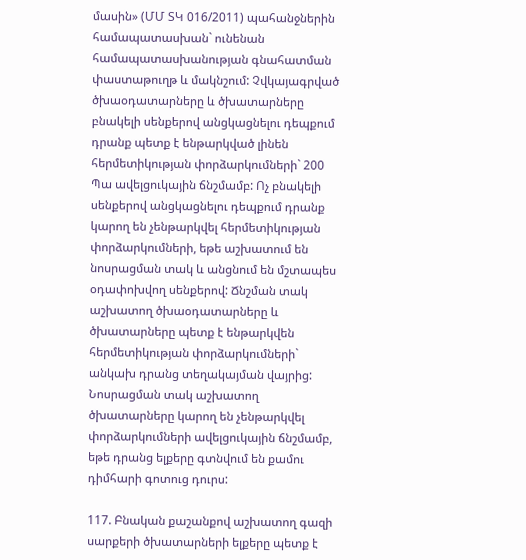մասին» (ՄՄ ՏԿ 016/2011) պահանջներին համապատասխան` ունենան համապատասխանության գնահատման փաստաթուղթ և մակնշում: Չվկայագրված ծխաօդատարները և ծխատարները բնակելի սենքերով անցկացնելու դեպքում դրանք պետք է ենթարկված լինեն հերմետիկության փորձարկումների` 200 Պա ավելցուկային ճնշմամբ: Ոչ բնակելի սենքերով անցկացնելու դեպքում դրանք կարող են չենթարկվել հերմետիկության փորձարկումների, եթե աշխատում են նոսրացման տակ և անցնում են մշտապես օդափոխվող սենքերով: Ճնշման տակ աշխատող ծխաօդատարները և ծխատարները պետք է ենթարկվեն հերմետիկության փորձարկումների` անկախ դրանց տեղակայման վայրից: Նոսրացման տակ աշխատող ծխատարները կարող են չենթարկվել փորձարկումների ավելցուկային ճնշմամբ, եթե դրանց ելքերը գտնվում են քամու դիմհարի գոտուց դուրս:

117. Բնական քաշանքով աշխատող գազի սարքերի ծխատարների ելքերը պետք է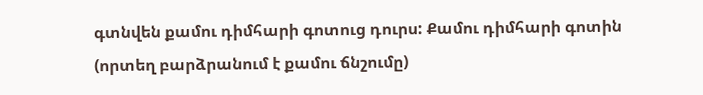գտնվեն քամու դիմհարի գոտուց դուրս: Քամու դիմհարի գոտին (որտեղ բարձրանում է քամու ճնշումը)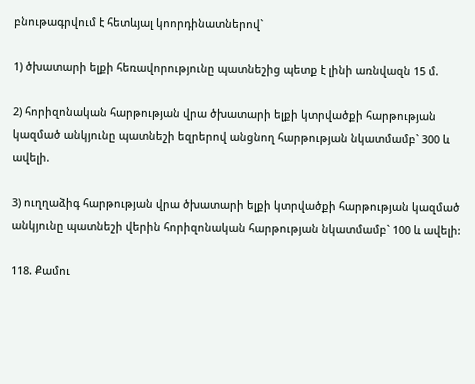բնութագրվում է հետևյալ կոորդինատներով`

1) ծխատարի ելքի հեռավորությունը պատնեշից պետք է լինի առնվազն 15 մ.

2) հորիզոնական հարթության վրա ծխատարի ելքի կտրվածքի հարթության կազմած անկյունը պատնեշի եզրերով անցնող հարթության նկատմամբ` 300 և ավելի.

3) ուղղաձիգ հարթության վրա ծխատարի ելքի կտրվածքի հարթության կազմած անկյունը պատնեշի վերին հորիզոնական հարթության նկատմամբ` 100 և ավելի:

118. Քամու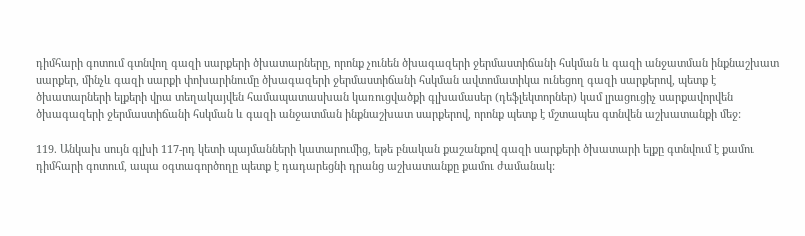դիմհարի գոտում գտնվող գազի սարքերի ծխատարները, որոնք չունեն ծխագազերի ջերմաստիճանի հսկման և գազի անջատման ինքնաշխատ սարքեր, մինչև գազի սարքի փոխարինումը ծխագազերի ջերմաստիճանի հսկման ավտոմատիկա ունեցող գազի սարքերով, պետք է ծխատարների ելքերի վրա տեղակայվեն համապատասխան կառուցվածքի գլխամասեր (դեֆլեկտորներ) կամ լրացուցիչ սարքավորվեն ծխագազերի ջերմաստիճանի հսկման և գազի անջատման ինքնաշխատ սարքերով, որոնք պետք է մշտապես գտնվեն աշխատանքի մեջ:

119. Անկախ սույն գլխի 117-րդ կետի պայմանների կատարումից, եթե բնական քաշանքով գազի սարքերի ծխատարի ելքը գտնվում է քամու դիմհարի գոտում, ապա օգտագործողը պետք է դադարեցնի դրանց աշխատանքը քամու ժամանակ: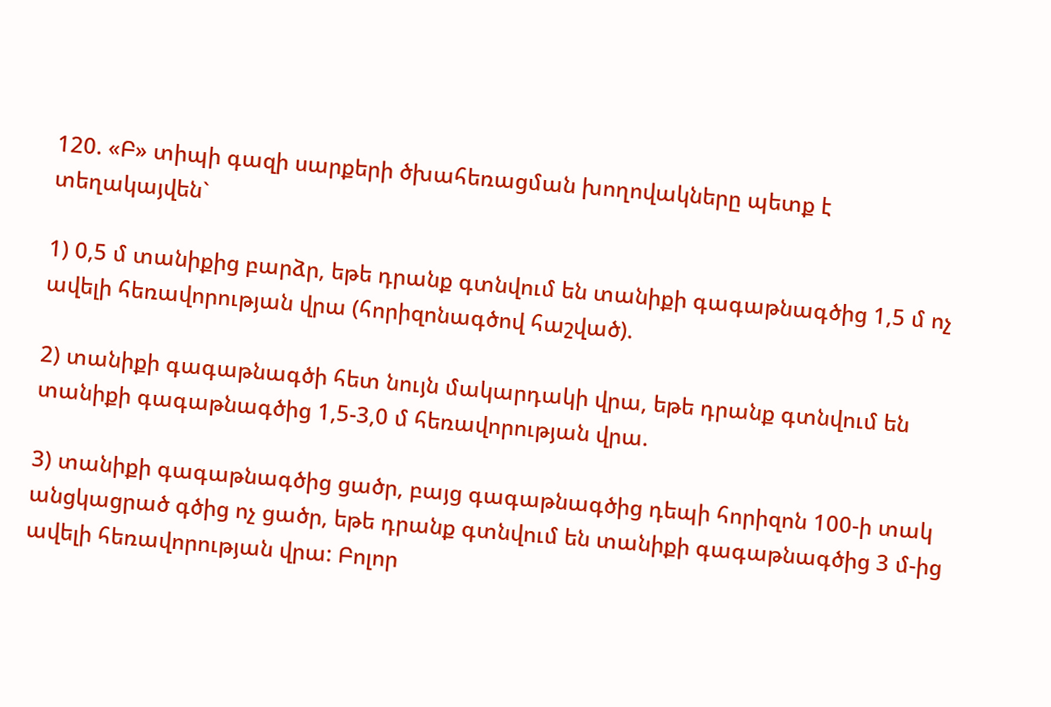120. «Բ» տիպի գազի սարքերի ծխահեռացման խողովակները պետք է տեղակայվեն`

1) 0,5 մ տանիքից բարձր, եթե դրանք գտնվում են տանիքի գագաթնագծից 1,5 մ ոչ ավելի հեռավորության վրա (հորիզոնագծով հաշված).

2) տանիքի գագաթնագծի հետ նույն մակարդակի վրա, եթե դրանք գտնվում են տանիքի գագաթնագծից 1,5-3,0 մ հեռավորության վրա.

3) տանիքի գագաթնագծից ցածր, բայց գագաթնագծից դեպի հորիզոն 100-ի տակ անցկացրած գծից ոչ ցածր, եթե դրանք գտնվում են տանիքի գագաթնագծից 3 մ-ից ավելի հեռավորության վրա: Բոլոր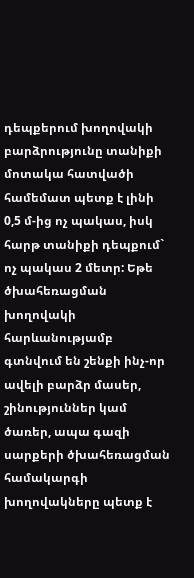դեպքերում խողովակի բարձրությունը տանիքի մոտակա հատվածի համեմատ պետք է լինի 0,5 մ-ից ոչ պակաս, իսկ հարթ տանիքի դեպքում` ոչ պակաս 2 մետր: Եթե ծխահեռացման խողովակի հարևանությամբ գտնվում են շենքի ինչ-որ ավելի բարձր մասեր, շինություններ կամ ծառեր, ապա գազի սարքերի ծխահեռացման համակարգի խողովակները պետք է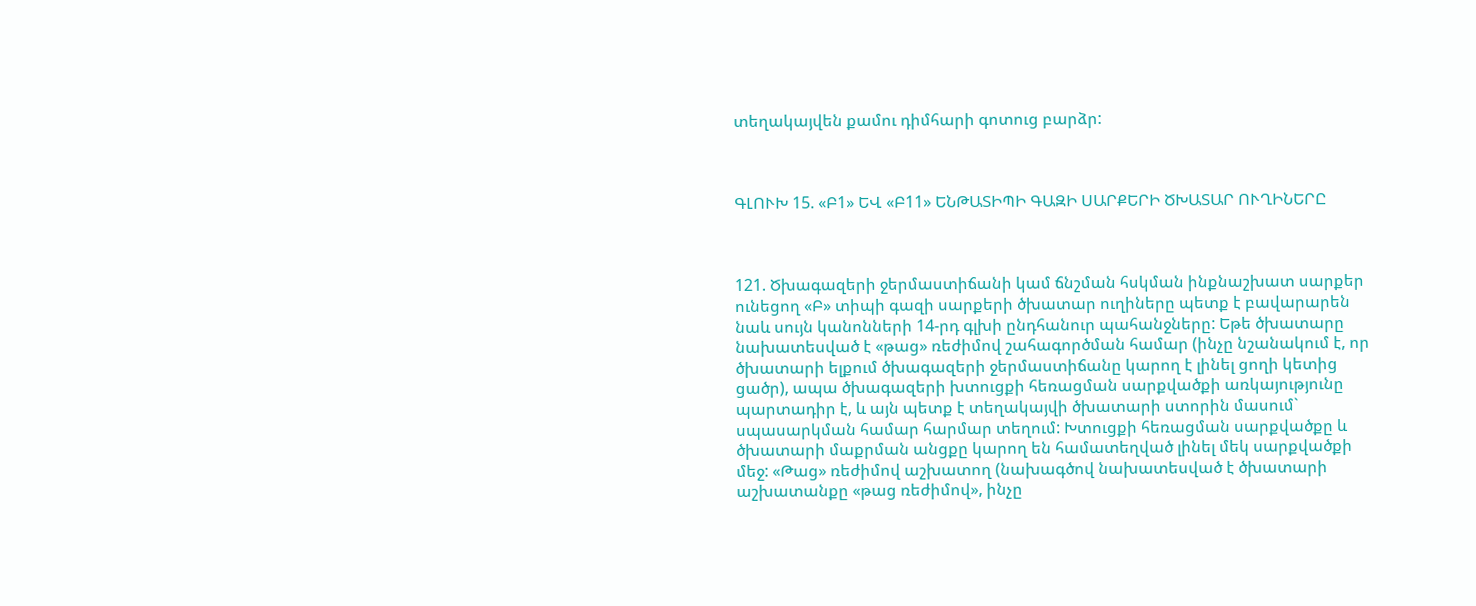տեղակայվեն քամու դիմհարի գոտուց բարձր:



ԳԼՈՒԽ 15. «Բ1» ԵՎ «Բ11» ԵՆԹԱՏԻՊԻ ԳԱԶԻ ՍԱՐՔԵՐԻ ԾԽԱՏԱՐ ՈՒՂԻՆԵՐԸ



121. Ծխագազերի ջերմաստիճանի կամ ճնշման հսկման ինքնաշխատ սարքեր ունեցող «Բ» տիպի գազի սարքերի ծխատար ուղիները պետք է բավարարեն նաև սույն կանոնների 14-րդ գլխի ընդհանուր պահանջները: Եթե ծխատարը նախատեսված է «թաց» ռեժիմով շահագործման համար (ինչը նշանակում է, որ ծխատարի ելքում ծխագազերի ջերմաստիճանը կարող է լինել ցողի կետից ցածր), ապա ծխագազերի խտուցքի հեռացման սարքվածքի առկայությունը պարտադիր է, և այն պետք է տեղակայվի ծխատարի ստորին մասում` սպասարկման համար հարմար տեղում: Խտուցքի հեռացման սարքվածքը և ծխատարի մաքրման անցքը կարող են համատեղված լինել մեկ սարքվածքի մեջ: «Թաց» ռեժիմով աշխատող (նախագծով նախատեսված է ծխատարի աշխատանքը «թաց ռեժիմով», ինչը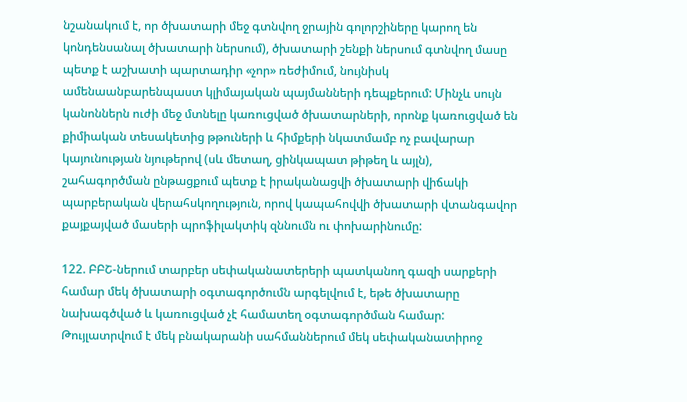նշանակում է, որ ծխատարի մեջ գտնվող ջրային գոլորշիները կարող են կոնդենսանալ ծխատարի ներսում), ծխատարի շենքի ներսում գտնվող մասը պետք է աշխատի պարտադիր «չոր» ռեժիմում, նույնիսկ ամենաանբարենպաստ կլիմայական պայմանների դեպքերում: Մինչև սույն կանոններն ուժի մեջ մտնելը կառուցված ծխատարների, որոնք կառուցված են քիմիական տեսակետից թթուների և հիմքերի նկատմամբ ոչ բավարար կայունության նյութերով (սև մետաղ, ցինկապատ թիթեղ և այլն), շահագործման ընթացքում պետք է իրականացվի ծխատարի վիճակի պարբերական վերահսկողություն, որով կապահովվի ծխատարի վտանգավոր քայքայված մասերի պրոֆիլակտիկ զննումն ու փոխարինումը:

122. ԲԲՇ-ներում տարբեր սեփականատերերի պատկանող գազի սարքերի համար մեկ ծխատարի օգտագործումն արգելվում է, եթե ծխատարը նախագծված և կառուցված չէ համատեղ օգտագործման համար: Թույլատրվում է մեկ բնակարանի սահմաններում մեկ սեփականատիրոջ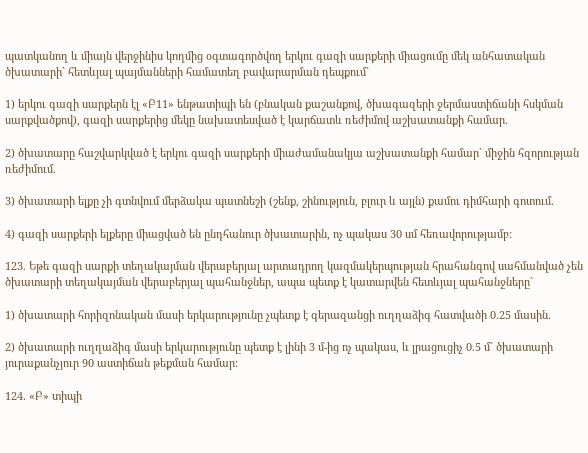պատկանող և միայն վերջինիս կողմից օգտագործվող երկու գազի սարքերի միացումը մեկ անհատական ծխատարի` հետևյալ պայմանների համատեղ բավարարման դեպքում`

1) երկու գազի սարքերն էլ «Բ11» ենթատիպի են (բնական քաշանքով, ծխագազերի ջերմաստիճանի հսկման սարքվածքով), գազի սարքերից մեկը նախատեսված է կարճատև ռեժիմով աշխատանքի համար.

2) ծխատարը հաշվարկված է երկու գազի սարքերի միաժամանակյա աշխատանքի համար` միջին հզորության ռեժիմում.

3) ծխատարի ելքը չի գտնվում մերձակա պատնեշի (շենք, շինություն, բլուր և այլն) քամու դիմհարի գոտում.

4) գազի սարքերի ելքերը միացված են ընդհանուր ծխատարին, ոչ պակաս 30 սմ հեռավորությամբ:

123. Եթե գազի սարքի տեղակայման վերաբերյալ արտադրող կազմակերպության հրահանգով սահմանված չեն ծխատարի տեղակայման վերաբերյալ պահանջներ, ապա պետք է կատարվեն հետևյալ պահանջները`

1) ծխատարի հորիզոնական մասի երկարությունը չպետք է գերազանցի ուղղաձիգ հատվածի 0.25 մասին.

2) ծխատարի ուղղաձիգ մասի երկարությունը պետք է լինի 3 մ-ից ոչ պակաս, և լրացուցիչ 0.5 մ` ծխատարի յուրաքանչյուր 90 աստիճան թեքման համար:

124. «Բ» տիպի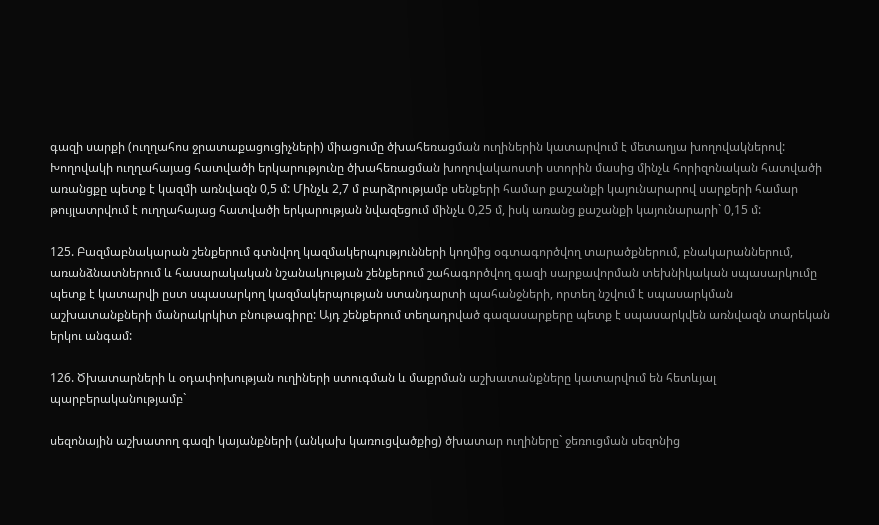գազի սարքի (ուղղահոս ջրատաքացուցիչների) միացումը ծխահեռացման ուղիներին կատարվում է մետաղյա խողովակներով: Խողովակի ուղղահայաց հատվածի երկարությունը ծխահեռացման խողովակաոստի ստորին մասից մինչև հորիզոնական հատվածի առանցքը պետք է կազմի առնվազն 0,5 մ: Մինչև 2,7 մ բարձրությամբ սենքերի համար քաշանքի կայունարարով սարքերի համար թույլատրվում է ուղղահայաց հատվածի երկարության նվազեցում մինչև 0,25 մ, իսկ առանց քաշանքի կայունարարի` 0,15 մ:

125. Բազմաբնակարան շենքերում գտնվող կազմակերպությունների կողմից օգտագործվող տարածքներում, բնակարաններում, առանձնատներում և հասարակական նշանակության շենքերում շահագործվող գազի սարքավորման տեխնիկական սպասարկումը պետք է կատարվի ըստ սպասարկող կազմակերպության ստանդարտի պահանջների, որտեղ նշվում է սպասարկման աշխատանքների մանրակրկիտ բնութագիրը: Այդ շենքերում տեղադրված գազասարքերը պետք է սպասարկվեն առնվազն տարեկան երկու անգամ:

126. Ծխատարների և օդափոխության ուղիների ստուգման և մաքրման աշխատանքները կատարվում են հետևյալ պարբերականությամբ`

սեզոնային աշխատող գազի կայանքների (անկախ կառուցվածքից) ծխատար ուղիները` ջեռուցման սեզոնից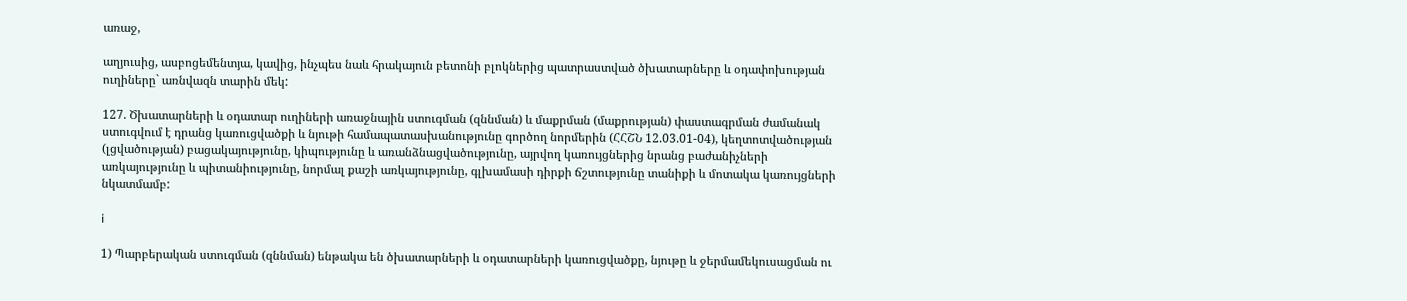առաջ,

աղյուսից, ասբոցեմենտյա, կավից, ինչպես նաև հրակայուն բետոնի բլոկներից պատրաստված ծխատարները և օդափոխության ուղիները` առնվազն տարին մեկ:

127. Ծխատարների և օդատար ուղիների առաջնային ստուգման (զննման) և մաքրման (մաքրության) փաստագրման ժամանակ ստուգվում է դրանց կառուցվածքի և նյութի համապատասխանությունը գործող նորմերին (ՀՀՇՆ 12.03.01-04), կեղտոտվածության (լցվածության) բացակայությունը, կիպությունը և առանձնացվածությունը, այրվող կառույցներից նրանց բաժանիչների առկայությունը և պիտանիությունը, նորմալ քաշի առկայությունը, գլխամասի դիրքի ճշտությունը տանիքի և մոտակա կառույցների նկատմամբ:

i

1) Պարբերական ստուգման (զննման) ենթակա են ծխատարների և օդատարների կառուցվածքը, նյութը և ջերմամեկուսացման ու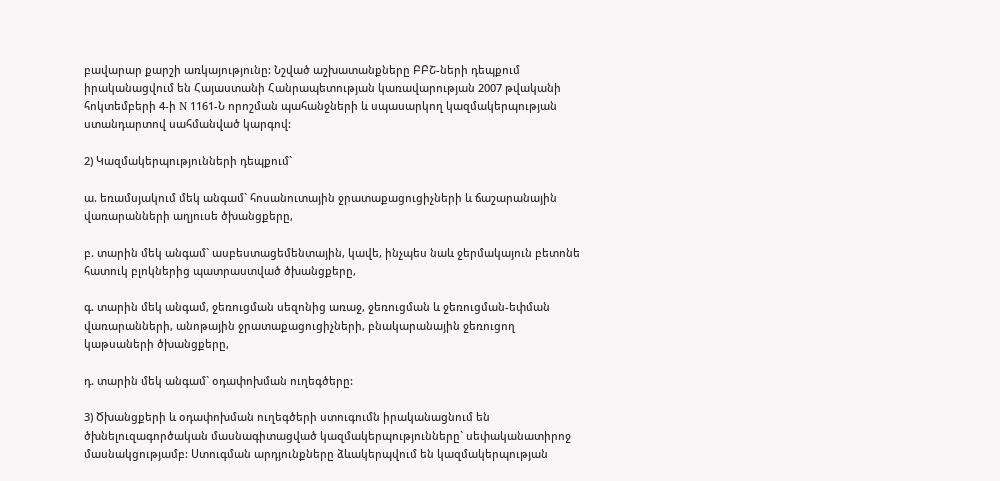բավարար քարշի առկայությունը: Նշված աշխատանքները ԲԲՇ-ների դեպքում իրականացվում են Հայաստանի Հանրապետության կառավարության 2007 թվականի հոկտեմբերի 4-ի N 1161-Ն որոշման պահանջների և սպասարկող կազմակերպության ստանդարտով սահմանված կարգով:

2) Կազմակերպությունների դեպքում`

ա. եռամսյակում մեկ անգամ` հոսանուտային ջրատաքացուցիչների և ճաշարանային վառարանների աղյուսե ծխանցքերը,

բ. տարին մեկ անգամ` ասբեստացեմենտային, կավե, ինչպես նաև ջերմակայուն բետոնե հատուկ բլոկներից պատրաստված ծխանցքերը,

գ. տարին մեկ անգամ, ջեռուցման սեզոնից առաջ, ջեռուցման և ջեռուցման-եփման վառարանների, անոթային ջրատաքացուցիչների, բնակարանային ջեռուցող կաթսաների ծխանցքերը,

դ. տարին մեկ անգամ` օդափոխման ուղեգծերը:

3) Ծխանցքերի և օդափոխման ուղեգծերի ստուգումն իրականացնում են ծխնելուզագործական մասնագիտացված կազմակերպությունները` սեփականատիրոջ մասնակցությամբ: Ստուգման արդյունքները ձևակերպվում են կազմակերպության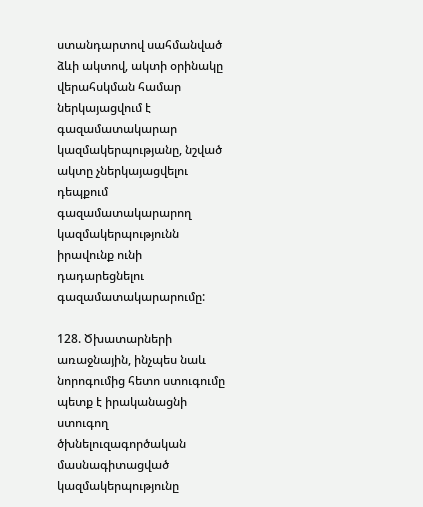ստանդարտով սահմանված ձևի ակտով, ակտի օրինակը վերահսկման համար ներկայացվում է գազամատակարար կազմակերպությանը, նշված ակտը չներկայացվելու դեպքում գազամատակարարող կազմակերպությունն իրավունք ունի դադարեցնելու գազամատակարարումը:

128. Ծխատարների առաջնային, ինչպես նաև նորոգումից հետո ստուգումը պետք է իրականացնի ստուգող ծխնելուզագործական մասնագիտացված կազմակերպությունը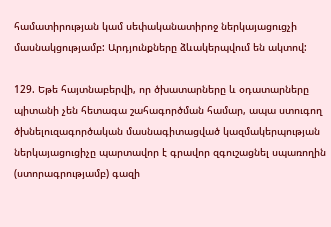համատիրության կամ սեփականատիրոջ ներկայացուցչի մասնակցությամբ: Արդյունքները ձևակերպվում են ակտով:

129. Եթե հայտնաբերվի, որ ծխատարները և օդատարները պիտանի չեն հետագա շահագործման համար, ապա ստուգող ծխնելուզագործական մասնագիտացված կազմակերպության ներկայացուցիչը պարտավոր է գրավոր զգուշացնել սպառողին (ստորագրությամբ) գազի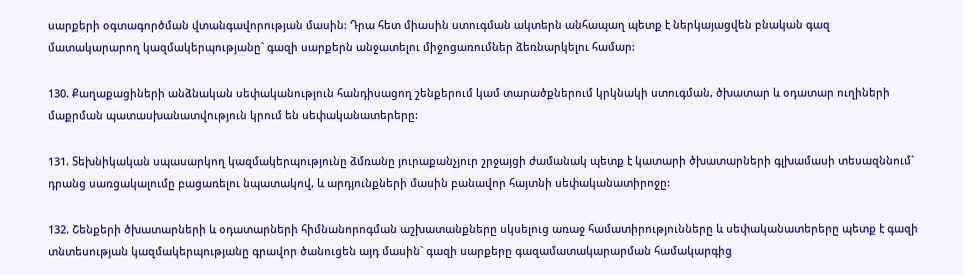սարքերի օգտագործման վտանգավորության մասին: Դրա հետ միասին ստուգման ակտերն անհապաղ պետք է ներկայացվեն բնական գազ մատակարարող կազմակերպությանը` գազի սարքերն անջատելու միջոցառումներ ձեռնարկելու համար:

130. Քաղաքացիների անձնական սեփականություն հանդիսացող շենքերում կամ տարածքներում կրկնակի ստուգման, ծխատար և օդատար ուղիների մաքրման պատասխանատվություն կրում են սեփականատերերը:

131. Տեխնիկական սպասարկող կազմակերպությունը ձմռանը յուրաքանչյուր շրջայցի ժամանակ պետք է կատարի ծխատարների գլխամասի տեսազննում` դրանց սառցակալումը բացառելու նպատակով, և արդյունքների մասին բանավոր հայտնի սեփականատիրոջը:

132. Շենքերի ծխատարների և օդատարների հիմնանորոգման աշխատանքները սկսելուց առաջ համատիրությունները և սեփականատերերը պետք է գազի տնտեսության կազմակերպությանը գրավոր ծանուցեն այդ մասին` գազի սարքերը գազամատակարարման համակարգից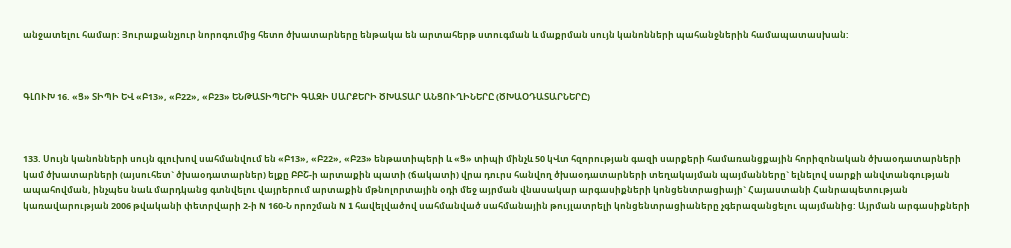անջատելու համար: Յուրաքանչյուր նորոգումից հետո ծխատարները ենթակա են արտահերթ ստուգման և մաքրման սույն կանոնների պահանջներին համապատասխան:



ԳԼՈՒԽ 16. «Ց» ՏԻՊԻ ԵՎ «Բ13», «Բ22», «Բ23» ԵՆԹԱՏԻՊԵՐԻ ԳԱԶԻ ՍԱՐՔԵՐԻ ԾԽԱՏԱՐ ԱՆՑՈՒՂԻՆԵՐԸ (ԾԽԱՕԴԱՏԱՐՆԵՐԸ)



133. Սույն կանոնների սույն գլուխով սահմանվում են «Բ13», «Բ22», «Բ23» ենթատիպերի և «Ց» տիպի մինչև 50 կՎտ հզորության գազի սարքերի համառանցքային հորիզոնական ծխաօդատարների կամ ծխատարների (այսուհետ` ծխաօդատարներ) ելքը ԲԲՇ-ի արտաքին պատի (ճակատի) վրա դուրս հանվող ծխաօդատարների տեղակայման պայմանները` ելնելով սարքի անվտանգության ապահովման, ինչպես նաև մարդկանց գտնվելու վայրերում արտաքին մթնոլորտային օդի մեջ այրման վնասակար արգասիքների կոնցենտրացիայի` Հայաստանի Հանրապետության կառավարության 2006 թվականի փետրվարի 2-ի N 160-Ն որոշման N 1 հավելվածով սահմանված սահմանային թույլատրելի կոնցենտրացիաները չգերազանցելու պայմանից: Այրման արգասիքների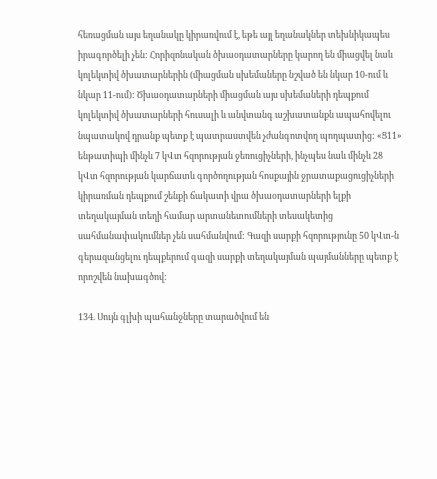հեռացման այս եղանակը կիրառվում է, եթե այլ եղանակներ տեխնիկապես իրագործելի չեն: Հորիզոնական ծխաօդատարները կարող են միացվել նաև կոլեկտիվ ծխատարներին (միացման սխեմաները նշված են նկար 10-ում և նկար 11-ում): Ծխաօդատարների միացման այս սխեմաների դեպքում կոլեկտիվ ծխատարների հուսալի և անվտանգ աշխատանքն ապահովելու նպատակով դրանք պետք է պատրաստվեն չժանգոտվող պողպատից: «Ց11» ենթատիպի մինչև 7 կՎտ հզորության ջեռուցիչների, ինչպես նաև մինչև 28 կՎտ հզորության կարճատև գործողության հոսքային ջրատաքացուցիչների կիրառման դեպքում շենքի ճակատի վրա ծխաօդատարների ելքի տեղակայման տեղի համար արտանետումների տեսակետից սահմանափակումներ չեն սահմանվում: Գազի սարքի հզորությունը 50 կՎտ-ն գերազանցելու դեպքերում գազի սարքի տեղակայման պայմանները պետք է որոշվեն նախագծով:

134. Սույն գլխի պահանջները տարածվում են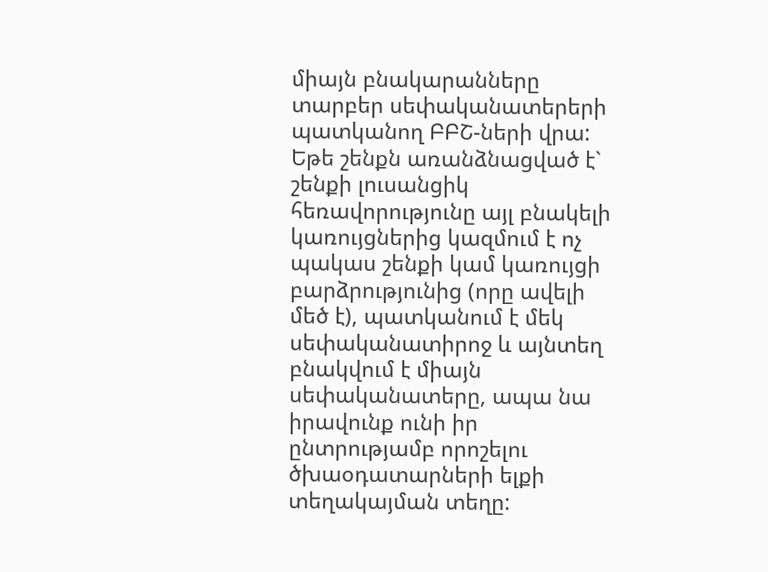միայն բնակարանները տարբեր սեփականատերերի պատկանող ԲԲՇ-ների վրա: Եթե շենքն առանձնացված է` շենքի լուսանցիկ հեռավորությունը այլ բնակելի կառույցներից կազմում է ոչ պակաս շենքի կամ կառույցի բարձրությունից (որը ավելի մեծ է), պատկանում է մեկ սեփականատիրոջ և այնտեղ բնակվում է միայն սեփականատերը, ապա նա իրավունք ունի իր ընտրությամբ որոշելու ծխաօդատարների ելքի տեղակայման տեղը: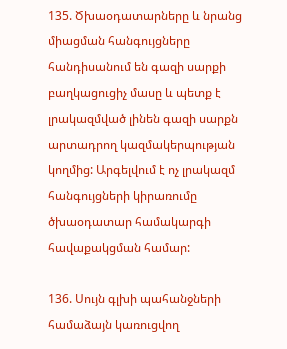135. Ծխաօդատարները և նրանց միացման հանգույցները հանդիսանում են գազի սարքի բաղկացուցիչ մասը և պետք է լրակազմված լինեն գազի սարքն արտադրող կազմակերպության կողմից: Արգելվում է ոչ լրակազմ հանգույցների կիրառումը ծխաօդատար համակարգի հավաքակցման համար:

136. Սույն գլխի պահանջների համաձայն կառուցվող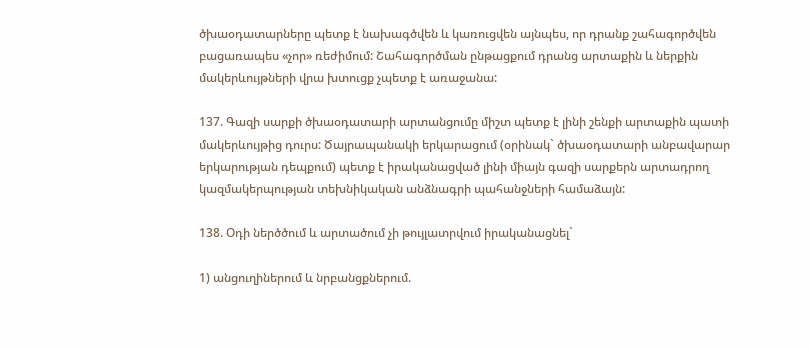ծխաօդատարները պետք է նախագծվեն և կառուցվեն այնպես, որ դրանք շահագործվեն բացառապես «չոր» ռեժիմում: Շահագործման ընթացքում դրանց արտաքին և ներքին մակերևույթների վրա խտուցք չպետք է առաջանա:

137. Գազի սարքի ծխաօդատարի արտանցումը միշտ պետք է լինի շենքի արտաքին պատի մակերևույթից դուրս: Ծայրապանակի երկարացում (օրինակ` ծխաօդատարի անբավարար երկարության դեպքում) պետք է իրականացված լինի միայն գազի սարքերն արտադրող կազմակերպության տեխնիկական անձնագրի պահանջների համաձայն:

138. Օդի ներծծում և արտածում չի թույլատրվում իրականացնել`

1) անցուղիներում և նրբանցքներում.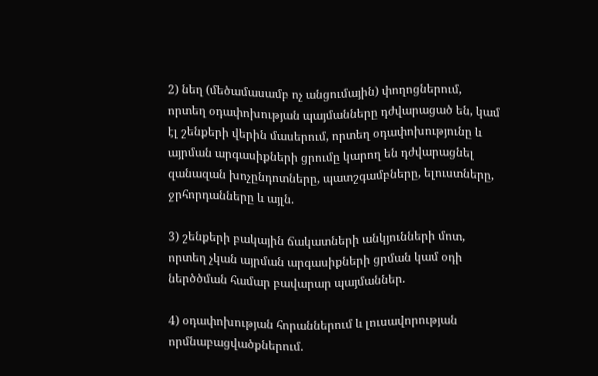2) նեղ (մեծամասամբ ոչ անցումային) փողոցներում, որտեղ օդափոխության պայմանները դժվարացած են, կամ էլ շենքերի վերին մասերում, որտեղ օդափոխությունը և այրման արգասիքների ցրումը կարող են դժվարացնել զանազան խոչընդոտները, պատշգամբները, ելուստները, ջրհորդանները և այլն.

3) շենքերի բակային ճակատների անկյունների մոտ, որտեղ չկան այրման արգասիքների ցրման կամ օդի ներծծման համար բավարար պայմաններ.

4) օդափոխության հորաններում և լուսավորության որմնաբացվածքներում.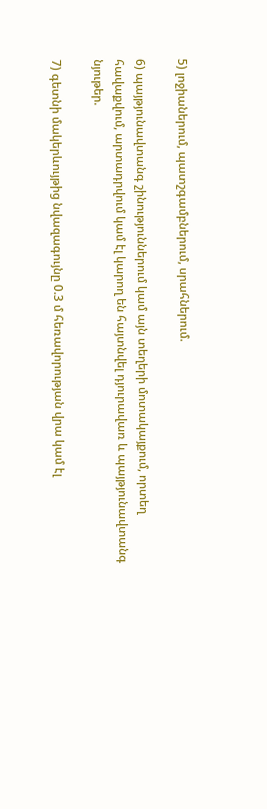5) լոջիաներում, պատշգամբներում, սրահներում.

6) պայթյունավտանգ շինություններում կամ այն տեղերի մոտակայքում, որտեղ հավաքվում, արտադրվում կամ էլ կարող են հայտնվել դյուրավառ և պայթյունավտանգ նյութեր.

7) գետնի մակերևույթից նվազագույնը 0.3 մ հեռավորության վրա կամ էլ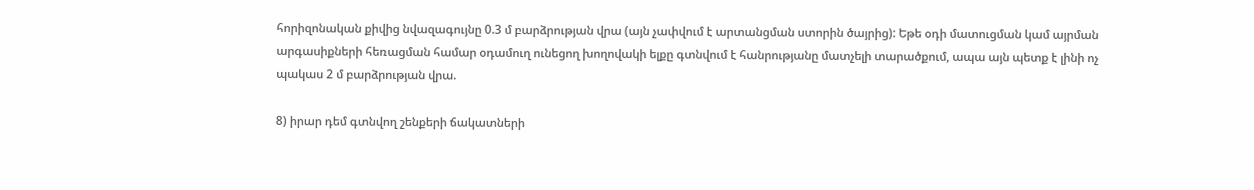հորիզոնական քիվից նվազագույնը 0.3 մ բարձրության վրա (այն չափվում է արտանցման ստորին ծայրից): Եթե օդի մատուցման կամ այրման արգասիքների հեռացման համար օդամուղ ունեցող խողովակի ելքը գտնվում է հանրությանը մատչելի տարածքում, ապա այն պետք է լինի ոչ պակաս 2 մ բարձրության վրա.

8) իրար դեմ գտնվող շենքերի ճակատների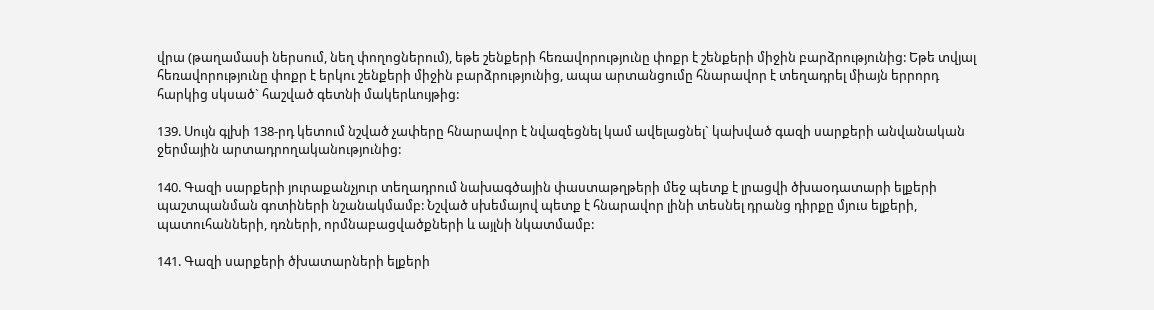վրա (թաղամասի ներսում, նեղ փողոցներում), եթե շենքերի հեռավորությունը փոքր է շենքերի միջին բարձրությունից: Եթե տվյալ հեռավորությունը փոքր է երկու շենքերի միջին բարձրությունից, ապա արտանցումը հնարավոր է տեղադրել միայն երրորդ հարկից սկսած` հաշված գետնի մակերևույթից:

139. Սույն գլխի 138-րդ կետում նշված չափերը հնարավոր է նվազեցնել կամ ավելացնել` կախված գազի սարքերի անվանական ջերմային արտադրողականությունից:

140. Գազի սարքերի յուրաքանչյուր տեղադրում նախագծային փաստաթղթերի մեջ պետք է լրացվի ծխաօդատարի ելքերի պաշտպանման գոտիների նշանակմամբ: Նշված սխեմայով պետք է հնարավոր լինի տեսնել դրանց դիրքը մյուս ելքերի, պատուհանների, դռների, որմնաբացվածքների և այլնի նկատմամբ:

141. Գազի սարքերի ծխատարների ելքերի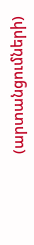(արտանցումների)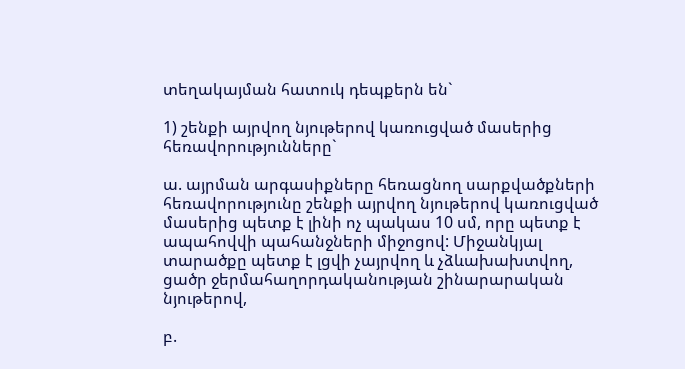տեղակայման հատուկ դեպքերն են`

1) շենքի այրվող նյութերով կառուցված մասերից հեռավորությունները`

ա. այրման արգասիքները հեռացնող սարքվածքների հեռավորությունը շենքի այրվող նյութերով կառուցված մասերից պետք է լինի ոչ պակաս 10 սմ, որը պետք է ապահովվի պահանջների միջոցով: Միջանկյալ տարածքը պետք է լցվի չայրվող և չձևախախտվող, ցածր ջերմահաղորդականության շինարարական նյութերով,

բ.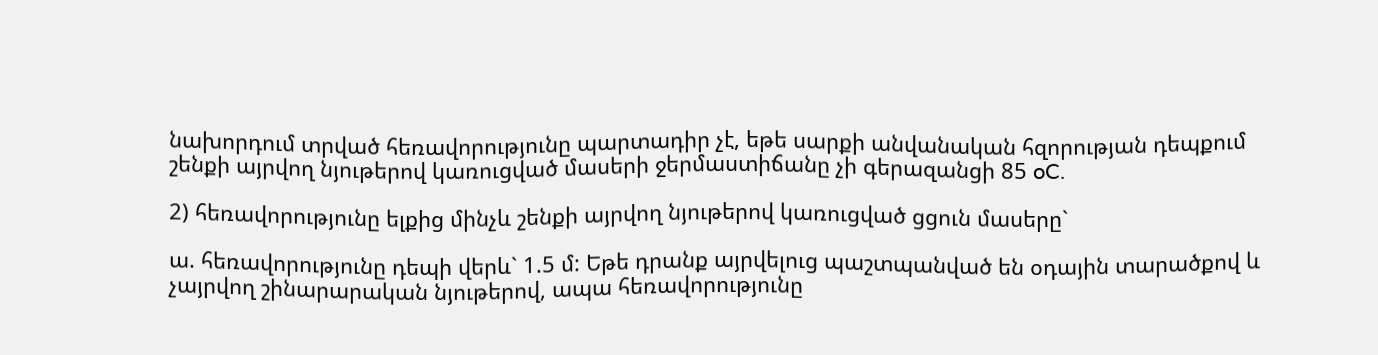նախորդում տրված հեռավորությունը պարտադիր չէ, եթե սարքի անվանական հզորության դեպքում շենքի այրվող նյութերով կառուցված մասերի ջերմաստիճանը չի գերազանցի 85 oC.

2) հեռավորությունը ելքից մինչև շենքի այրվող նյութերով կառուցված ցցուն մասերը`

ա. հեռավորությունը դեպի վերև` 1.5 մ: Եթե դրանք այրվելուց պաշտպանված են օդային տարածքով և չայրվող շինարարական նյութերով, ապա հեռավորությունը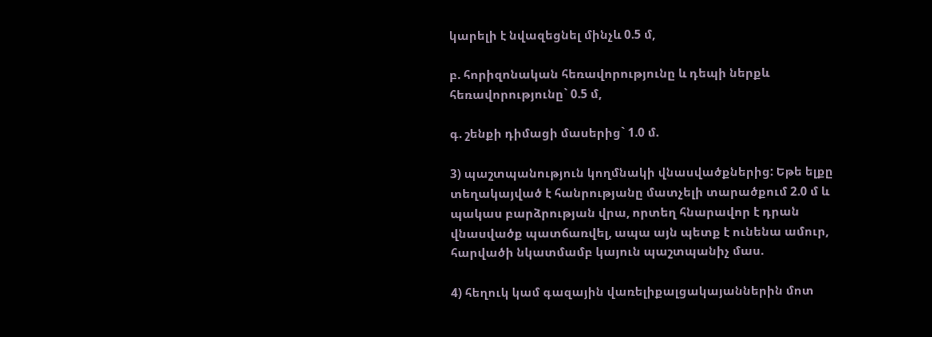կարելի է նվազեցնել մինչև 0.5 մ,

բ. հորիզոնական հեռավորությունը և դեպի ներքև հեռավորությունը` 0.5 մ,

գ. շենքի դիմացի մասերից` 1.0 մ.

3) պաշտպանություն կողմնակի վնասվածքներից: Եթե ելքը տեղակայված է հանրությանը մատչելի տարածքում 2.0 մ և պակաս բարձրության վրա, որտեղ հնարավոր է դրան վնասվածք պատճառվել, ապա այն պետք է ունենա ամուր, հարվածի նկատմամբ կայուն պաշտպանիչ մաս.

4) հեղուկ կամ գազային վառելիքալցակայաններին մոտ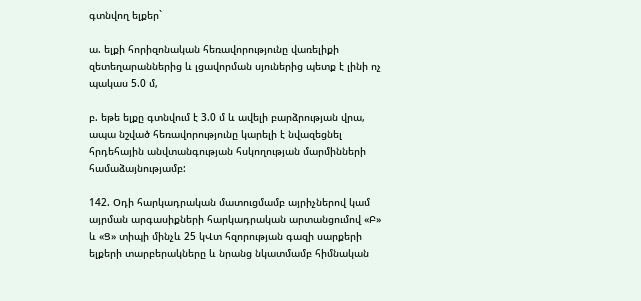գտնվող ելքեր`

ա. ելքի հորիզոնական հեռավորությունը վառելիքի զետեղարաններից և լցավորման սյուներից պետք է լինի ոչ պակաս 5.0 մ,

բ. եթե ելքը գտնվում է 3.0 մ և ավելի բարձրության վրա, ապա նշված հեռավորությունը կարելի է նվազեցնել հրդեհային անվտանգության հսկողության մարմինների համաձայնությամբ:

142. Օդի հարկադրական մատուցմամբ այրիչներով կամ այրման արգասիքների հարկադրական արտանցումով «Բ» և «Ց» տիպի մինչև 25 կՎտ հզորության գազի սարքերի ելքերի տարբերակները և նրանց նկատմամբ հիմնական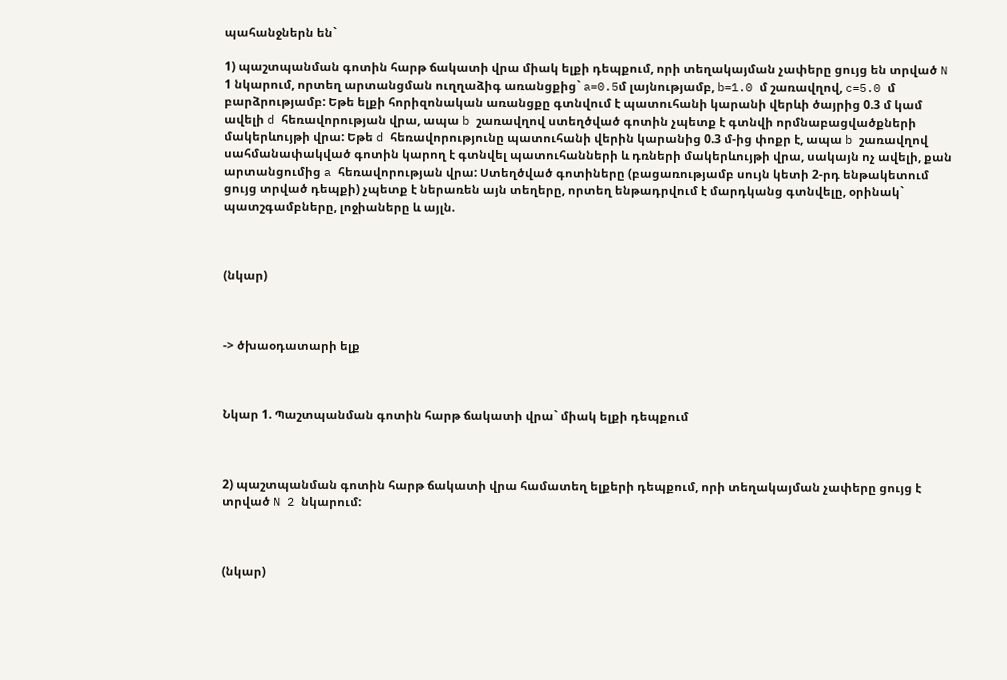պահանջներն են`

1) պաշտպանման գոտին հարթ ճակատի վրա միակ ելքի դեպքում, որի տեղակայման չափերը ցույց են տրված N 1 նկարում, որտեղ արտանցման ուղղաձիգ առանցքից` a=0.5մ լայնությամբ, b=1.0 մ շառավղով, c=5.0 մ բարձրությամբ: Եթե ելքի հորիզոնական առանցքը գտնվում է պատուհանի կարանի վերևի ծայրից 0.3 մ կամ ավելի d հեռավորության վրա, ապա b շառավղով ստեղծված գոտին չպետք է գտնվի որմնաբացվածքների մակերևույթի վրա: Եթե d հեռավորությունը պատուհանի վերին կարանից 0.3 մ-ից փոքր է, ապա b շառավղով սահմանափակված գոտին կարող է գտնվել պատուհանների և դռների մակերևույթի վրա, սակայն ոչ ավելի, քան արտանցումից a հեռավորության վրա: Ստեղծված գոտիները (բացառությամբ սույն կետի 2-րդ ենթակետում ցույց տրված դեպքի) չպետք է ներառեն այն տեղերը, որտեղ ենթադրվում է մարդկանց գտնվելը, օրինակ` պատշգամբները, լոջիաները և այլն.



(նկար)



-> ծխաօդատարի ելք



Նկար 1. Պաշտպանման գոտին հարթ ճակատի վրա` միակ ելքի դեպքում



2) պաշտպանման գոտին հարթ ճակատի վրա համատեղ ելքերի դեպքում, որի տեղակայման չափերը ցույց է տրված N 2 նկարում:



(նկար)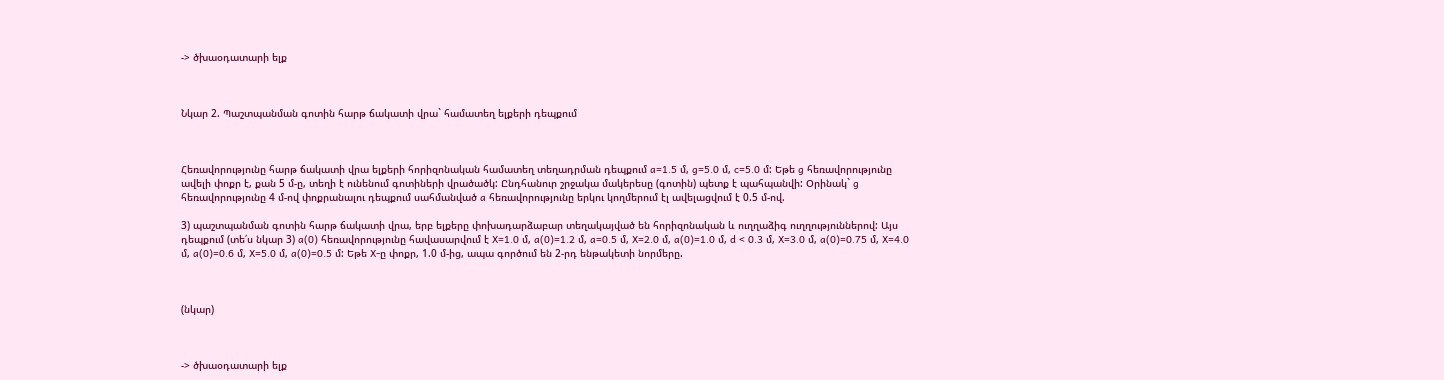-> ծխաօդատարի ելք



Նկար 2. Պաշտպանման գոտին հարթ ճակատի վրա` համատեղ ելքերի դեպքում



Հեռավորությունը հարթ ճակատի վրա ելքերի հորիզոնական համատեղ տեղադրման դեպքում a=1.5 մ, g=5.0 մ, c=5.0 մ: Եթե g հեռավորությունը ավելի փոքր է, քան 5 մ-ը, տեղի է ունենում գոտիների վրածածկ: Ընդհանուր շրջակա մակերեսը (գոտին) պետք է պահպանվի: Օրինակ` g հեռավորությունը 4 մ-ով փոքրանալու դեպքում սահմանված a հեռավորությունը երկու կողմերում էլ ավելացվում է 0.5 մ-ով.

3) պաշտպանման գոտին հարթ ճակատի վրա, երբ ելքերը փոխադարձաբար տեղակայված են հորիզոնական և ուղղաձիգ ուղղություններով: Այս դեպքում (տե՛ս նկար 3) a(0) հեռավորությունը հավասարվում է X=1.0 մ, a(0)=1.2 մ, a=0.5 մ, X=2.0 մ, a(0)=1.0 մ, d < 0.3 մ, X=3.0 մ, a(0)=0.75 մ, X=4.0 մ, a(0)=0.6 մ, X=5.0 մ, a(0)=0.5 մ: Եթե X-ը փոքր, 1.0 մ-ից, ապա գործում են 2-րդ ենթակետի նորմերը.



(նկար)



-> ծխաօդատարի ելք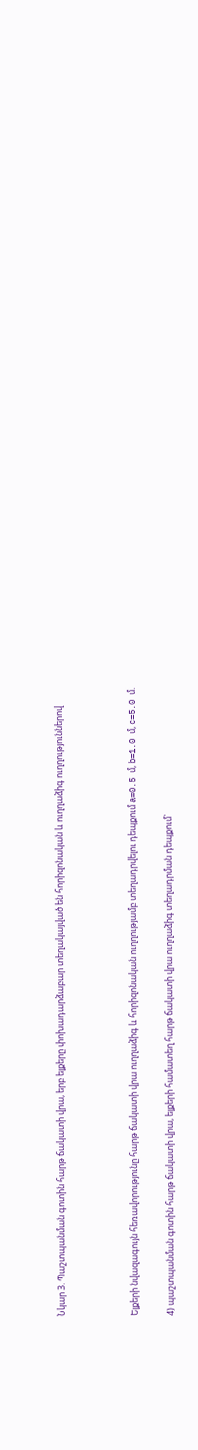Նկար 3. Պաշտպանման գոտին հարթ ճակատի վրա, երբ ելքերը փոխադարձաբար տեղակայված են հորիզոնական և ուղղաձիգ ուղղություններով



Ելքերի նվազագույն հեռավորությունը հարթ ճակատի վրա ուղղաձիգ և հորիզոնական ուղղությամբ տեղադրվելու դեպքում a=0.5 մ, b=1.0 մ, c=5.0 մ.

4) պաշտպանման գոտին հարթ ճակատի վրա, ելքերի համատեղ հարթ ճակատի վրա ուղղաձիգ տեղադրման դեպքում`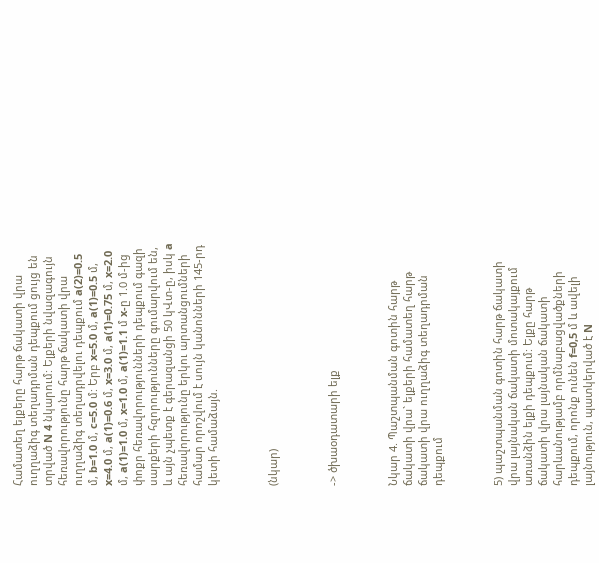Համատեղ ելքերը հարթ ճակատի վրա ուղղաձիգ տեղադրման դեպքում ցույց են տրված N 4 նկարում: Ելքերի նվազագույն հեռավորությունը հարթ ճակատի վրա ուղղաձիգ տեղադրվելու դեպքում a(2)=0.5 մ, b=1.0 մ, c=5.0 մ: Երբ x=5.0 մ, a(1)=0.5 մ, x=4.0 մ, a(1)=0.6 մ, x=3.0 մ, a(1)=0.75 մ, x=2.0 մ, a(1)=1.0 մ, x=1.0 մ, a(1)=1.1 մ x-ը 1.0 մ-ից փոքր հեռավորությունների դեպքում գազի սարքերի հզորությունները գումարվում են, և այն չպետք է գերազանցի 50 կՎտ-ը, իսկ a հեռավորությունը երկու արտանցումների համար որոշվում է սույն կանոնների 145-րդ կետի համաձայն.



(նկար)



-> ծխաօդատարի ելք



Նկար 4. Պաշտպանման գոտին հարթ ճակատի վրա` ելքերի համատեղ հարթ ճակատի վրա ուղղաձիգ տեղադրման դեպքում



5) պաշտպանման գոտին հարթ ճակատի վրա լայնական ճակատի մոտակայքում առանձին ելքի դեպքում: Ելքը հարթ ճակատի վրա լայնական ճակատի հարևանությամբ որմնաբացվածքների դեպքում, որոնք ունեն f=0,5 մ և ավելի լայնություն, պատկերված է N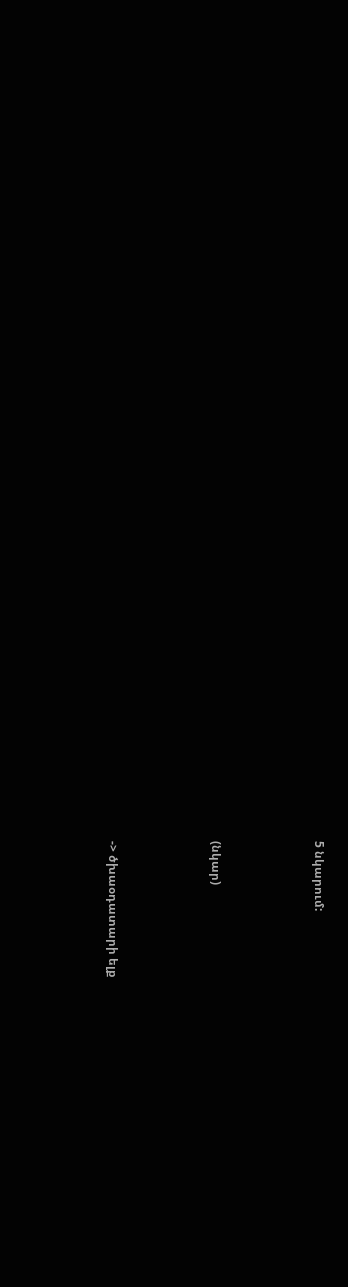5 նկարում:



(նկար)



-> ծխաօդատարի ելք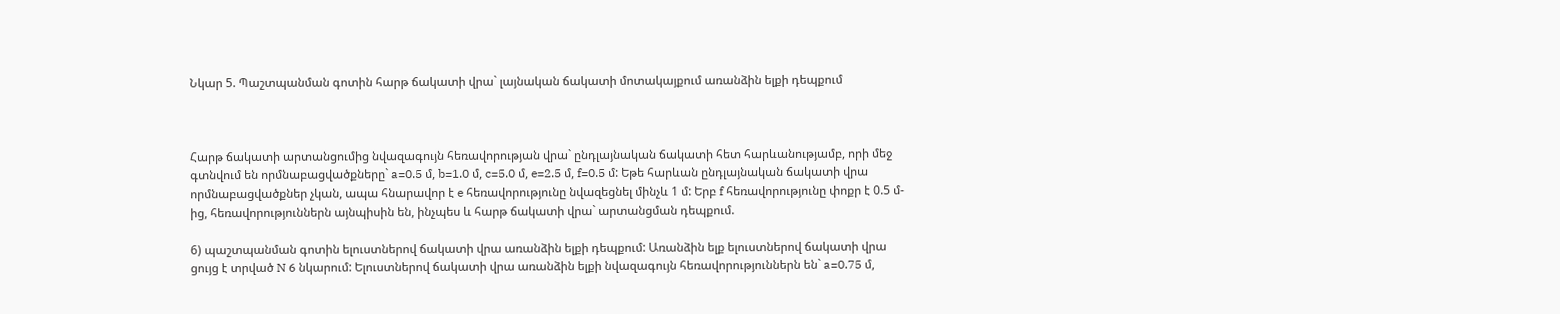Նկար 5. Պաշտպանման գոտին հարթ ճակատի վրա` լայնական ճակատի մոտակայքում առանձին ելքի դեպքում



Հարթ ճակատի արտանցումից նվազագույն հեռավորության վրա` ընդլայնական ճակատի հետ հարևանությամբ, որի մեջ գտնվում են որմնաբացվածքները` a=0.5 մ, b=1.0 մ, c=5.0 մ, e=2.5 մ, f=0.5 մ: Եթե հարևան ընդլայնական ճակատի վրա որմնաբացվածքներ չկան, ապա հնարավոր է e հեռավորությունը նվազեցնել մինչև 1 մ: Երբ f հեռավորությունը փոքր է 0.5 մ-ից, հեռավորություններն այնպիսին են, ինչպես և հարթ ճակատի վրա` արտանցման դեպքում.

6) պաշտպանման գոտին ելուստներով ճակատի վրա առանձին ելքի դեպքում: Առանձին ելք ելուստներով ճակատի վրա ցույց է տրված N 6 նկարում: Ելուստներով ճակատի վրա առանձին ելքի նվազագույն հեռավորություններն են` a=0.75 մ,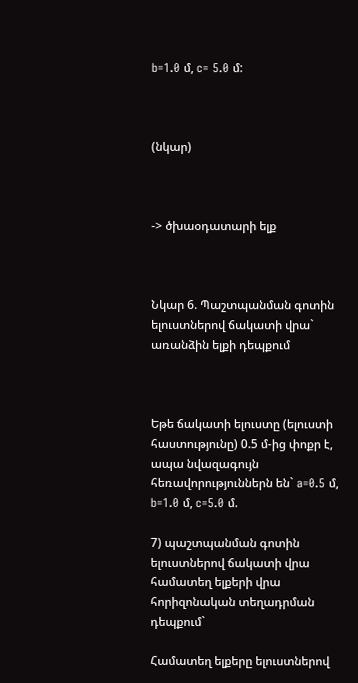b=1.0 մ, c= 5.0 մ:



(նկար)



-> ծխաօդատարի ելք



Նկար 6. Պաշտպանման գոտին ելուստներով ճակատի վրա` առանձին ելքի դեպքում



Եթե ճակատի ելուստը (ելուստի հաստությունը) 0.5 մ-ից փոքր է, ապա նվազագույն հեռավորություններն են` a=0.5 մ, b=1.0 մ, c=5.0 մ.

7) պաշտպանման գոտին ելուստներով ճակատի վրա համատեղ ելքերի վրա հորիզոնական տեղադրման դեպքում`

Համատեղ ելքերը ելուստներով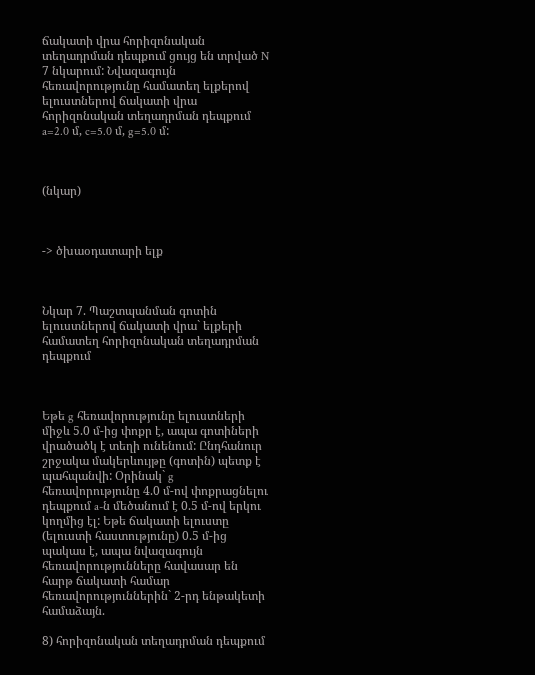ճակատի վրա հորիզոնական տեղադրման դեպքում ցույց են տրված N 7 նկարում: Նվազագույն հեռավորությունը համատեղ ելքերով ելուստներով ճակատի վրա հորիզոնական տեղադրման դեպքում a=2.0 մ, c=5.0 մ, g=5.0 մ:



(նկար)



-> ծխաօդատարի ելք



Նկար 7. Պաշտպանման գոտին ելուստներով ճակատի վրա` ելքերի համատեղ հորիզոնական տեղադրման դեպքում



Եթե g հեռավորությունը ելուստների միջև 5.0 մ-ից փոքր է, ապա գոտիների վրածածկ է տեղի ունենում: Ընդհանուր շրջակա մակերևույթը (գոտին) պետք է պահպանվի: Օրինակ` g հեռավորությունը 4.0 մ-ով փոքրացնելու դեպքում a-ն մեծանում է 0.5 մ-ով երկու կողմից էլ: Եթե ճակատի ելուստը (ելուստի հաստությունը) 0.5 մ-ից պակաս է, ապա նվազագույն հեռավորությունները հավասար են հարթ ճակատի համար հեռավորություններին` 2-րդ ենթակետի համաձայն.

8) հորիզոնական տեղադրման դեպքում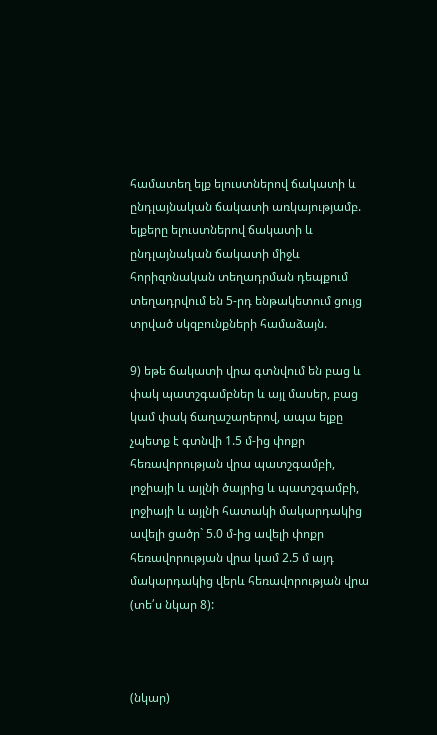համատեղ ելք ելուստներով ճակատի և ընդլայնական ճակատի առկայությամբ. ելքերը ելուստներով ճակատի և ընդլայնական ճակատի միջև հորիզոնական տեղադրման դեպքում տեղադրվում են 5-րդ ենթակետում ցույց տրված սկզբունքների համաձայն.

9) եթե ճակատի վրա գտնվում են բաց և փակ պատշգամբներ և այլ մասեր, բաց կամ փակ ճաղաշարերով, ապա ելքը չպետք է գտնվի 1.5 մ-ից փոքր հեռավորության վրա պատշգամբի, լոջիայի և այլնի ծայրից և պատշգամբի, լոջիայի և այլնի հատակի մակարդակից ավելի ցածր` 5.0 մ-ից ավելի փոքր հեռավորության վրա կամ 2.5 մ այդ մակարդակից վերև հեռավորության վրա (տե՛ս նկար 8):



(նկար)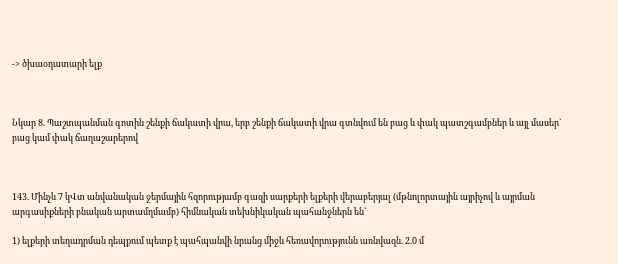-> ծխաօդատարի ելք



Նկար 8. Պաշտպանման գոտին շենքի ճակատի վրա, երբ շենքի ճակատի վրա գտնվում են բաց և փակ պատշգամբներ և այլ մասեր` բաց կամ փակ ճաղաշարերով



143. Մինչև 7 կՎտ անվանական ջերմային հզորությամբ գազի սարքերի ելքերի վերաբերյալ (մթնոլորտային այրիչով և այրման արգասիքների բնական արտամղմամբ) հիմնական տեխնիկական պահանջներն են`

1) ելքերի տեղադրման դեպքում պետք է պահպանվի նրանց միջև հեռավորությունն առնվազն. 2.0 մ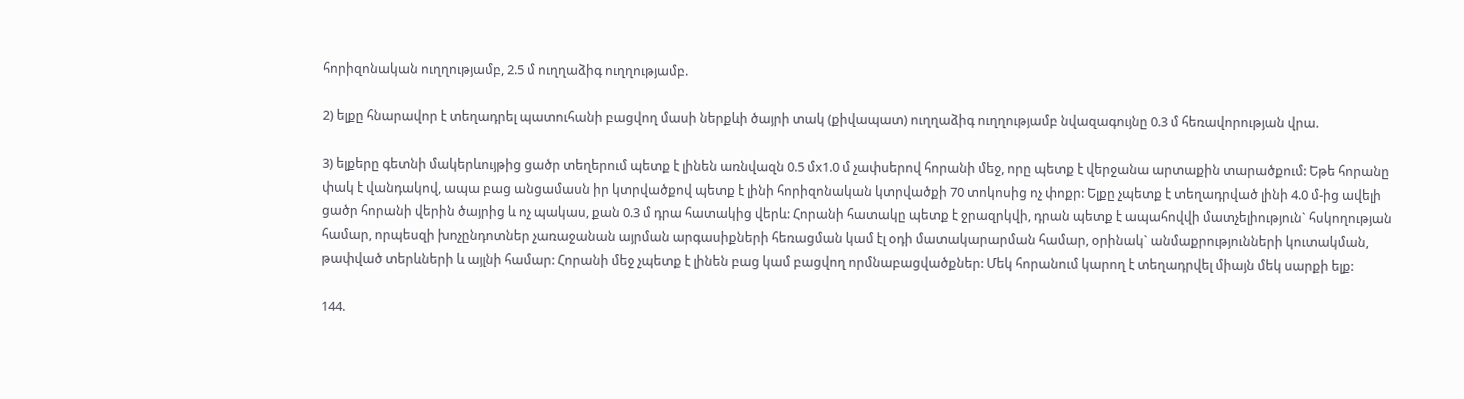հորիզոնական ուղղությամբ, 2.5 մ ուղղաձիգ ուղղությամբ.

2) ելքը հնարավոր է տեղադրել պատուհանի բացվող մասի ներքևի ծայրի տակ (քիվապատ) ուղղաձիգ ուղղությամբ նվազագույնը 0.3 մ հեռավորության վրա.

3) ելքերը գետնի մակերևույթից ցածր տեղերում պետք է լինեն առնվազն 0.5 մx1.0 մ չափսերով հորանի մեջ, որը պետք է վերջանա արտաքին տարածքում: Եթե հորանը փակ է վանդակով, ապա բաց անցամասն իր կտրվածքով պետք է լինի հորիզոնական կտրվածքի 70 տոկոսից ոչ փոքր: Ելքը չպետք է տեղադրված լինի 4.0 մ-ից ավելի ցածր հորանի վերին ծայրից և ոչ պակաս, քան 0.3 մ դրա հատակից վերև: Հորանի հատակը պետք է ջրազրկվի, դրան պետք է ապահովվի մատչելիություն` հսկողության համար, որպեսզի խոչընդոտներ չառաջանան այրման արգասիքների հեռացման կամ էլ օդի մատակարարման համար, օրինակ` անմաքրությունների կուտակման, թափված տերևների և այլնի համար: Հորանի մեջ չպետք է լինեն բաց կամ բացվող որմնաբացվածքներ: Մեկ հորանում կարող է տեղադրվել միայն մեկ սարքի ելք:

144.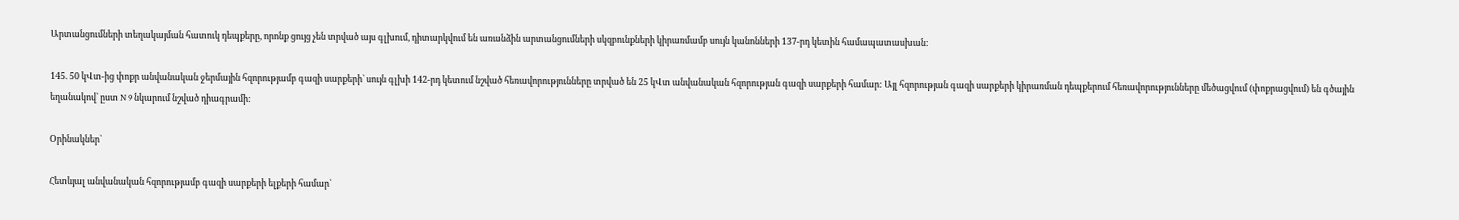Արտանցումների տեղակայման հատուկ դեպքերը, որոնք ցույց չեն տրված այս գլխում, դիտարկվում են առանձին արտանցումների սկզբունքների կիրառմամբ սույն կանոնների 137-րդ կետին համապատասխան:

145. 50 կՎտ-ից փոքր անվանական ջերմային հզորությամբ գազի սարքերի` սույն գլխի 142-րդ կետում նշված հեռավորությունները տրված են 25 կՎտ անվանական հզորության գազի սարքերի համար: Այլ հզորության գազի սարքերի կիրառման դեպքերում հեռավորությունները մեծացվում (փոքրացվում) են գծային եղանակով` ըստ N 9 նկարում նշված դիագրամի:

Օրինակներ`

Հետևյալ անվանական հզորությամբ գազի սարքերի ելքերի համար`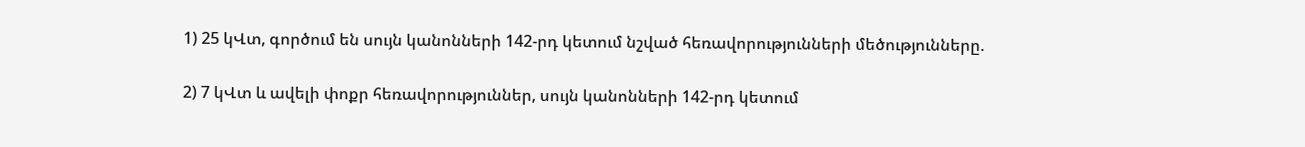1) 25 կՎտ, գործում են սույն կանոնների 142-րդ կետում նշված հեռավորությունների մեծությունները.

2) 7 կՎտ և ավելի փոքր հեռավորություններ, սույն կանոնների 142-րդ կետում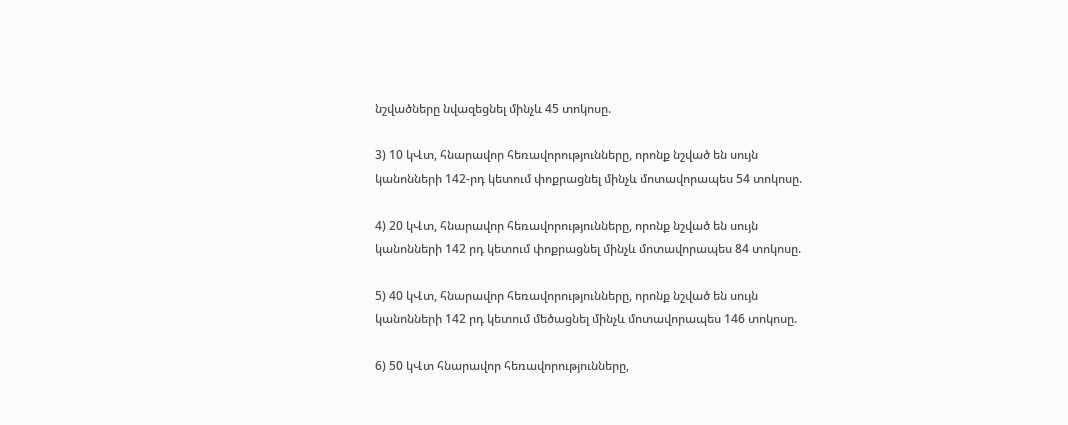նշվածները նվազեցնել մինչև 45 տոկոսը.

3) 10 կՎտ, հնարավոր հեռավորությունները, որոնք նշված են սույն կանոնների 142-րդ կետում փոքրացնել մինչև մոտավորապես 54 տոկոսը.

4) 20 կՎտ, հնարավոր հեռավորությունները, որոնք նշված են սույն կանոնների 142 րդ կետում փոքրացնել մինչև մոտավորապես 84 տոկոսը.

5) 40 կՎտ, հնարավոր հեռավորությունները, որոնք նշված են սույն կանոնների 142 րդ կետում մեծացնել մինչև մոտավորապես 146 տոկոսը.

6) 50 կՎտ հնարավոր հեռավորությունները,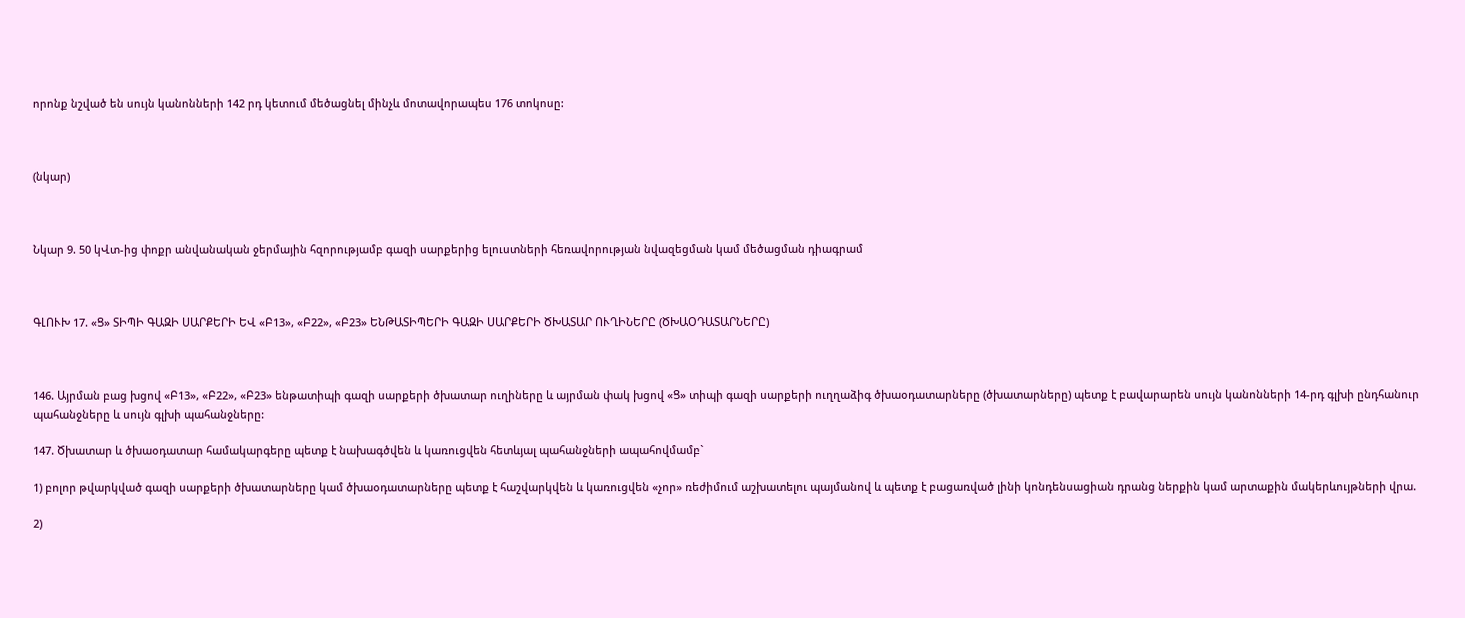որոնք նշված են սույն կանոնների 142 րդ կետում մեծացնել մինչև մոտավորապես 176 տոկոսը:



(նկար)



Նկար 9. 50 կՎտ-ից փոքր անվանական ջերմային հզորությամբ գազի սարքերից ելուստների հեռավորության նվազեցման կամ մեծացման դիագրամ



ԳԼՈՒԽ 17. «Ց» ՏԻՊԻ ԳԱԶԻ ՍԱՐՔԵՐԻ ԵՎ «Բ13», «Բ22», «Բ23» ԵՆԹԱՏԻՊԵՐԻ ԳԱԶԻ ՍԱՐՔԵՐԻ ԾԽԱՏԱՐ ՈՒՂԻՆԵՐԸ (ԾԽԱՕԴԱՏԱՐՆԵՐԸ)



146. Այրման բաց խցով «Բ13», «Բ22», «Բ23» ենթատիպի գազի սարքերի ծխատար ուղիները և այրման փակ խցով «Ց» տիպի գազի սարքերի ուղղաձիգ ծխաօդատարները (ծխատարները) պետք է բավարարեն սույն կանոնների 14-րդ գլխի ընդհանուր պահանջները և սույն գլխի պահանջները:

147. Ծխատար և ծխաօդատար համակարգերը պետք է նախագծվեն և կառուցվեն հետևյալ պահանջների ապահովմամբ`

1) բոլոր թվարկված գազի սարքերի ծխատարները կամ ծխաօդատարները պետք է հաշվարկվեն և կառուցվեն «չոր» ռեժիմում աշխատելու պայմանով և պետք է բացառված լինի կոնդենսացիան դրանց ներքին կամ արտաքին մակերևույթների վրա.

2)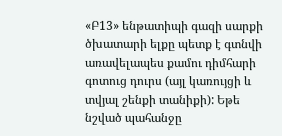«Բ13» ենթատիպի գազի սարքի ծխատարի ելքը պետք է գտնվի առավելապես քամու դիմհարի գոտուց դուրս (այլ կառույցի և տվյալ շենքի տանիքի): Եթե նշված պահանջը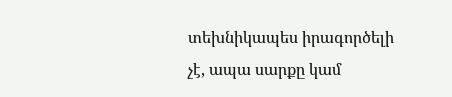տեխնիկապես իրագործելի չէ, ապա սարքը կամ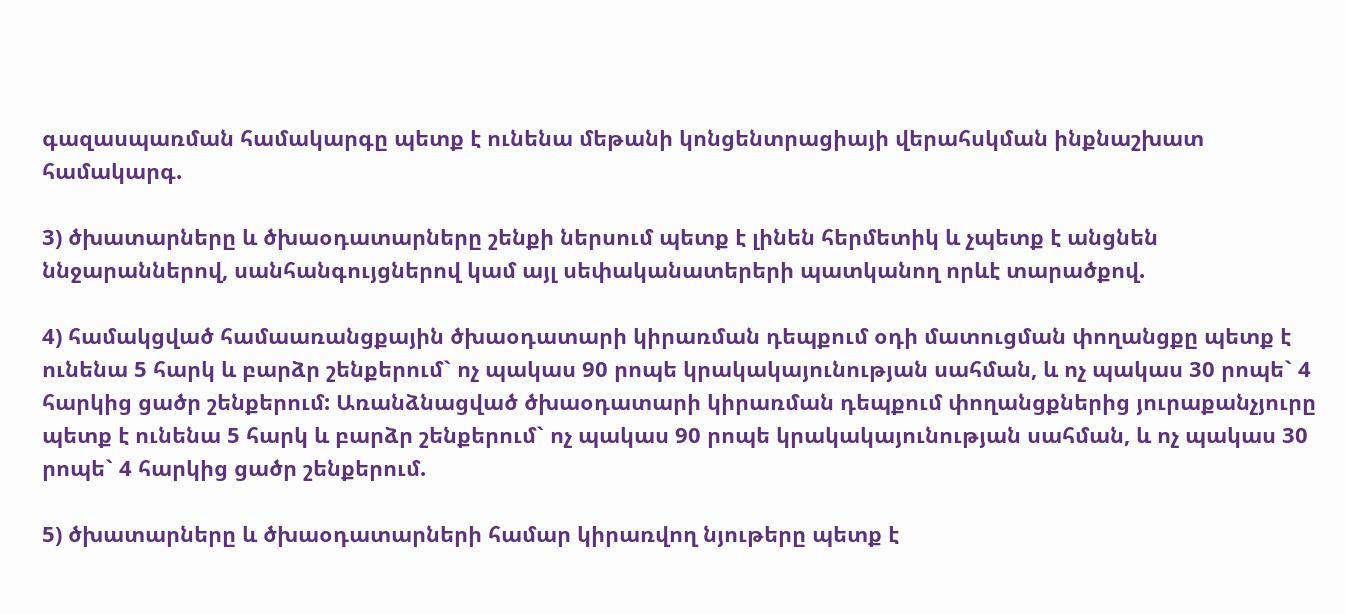գազասպառման համակարգը պետք է ունենա մեթանի կոնցենտրացիայի վերահսկման ինքնաշխատ համակարգ.

3) ծխատարները և ծխաօդատարները շենքի ներսում պետք է լինեն հերմետիկ և չպետք է անցնեն ննջարաններով, սանհանգույցներով կամ այլ սեփականատերերի պատկանող որևէ տարածքով.

4) համակցված համաառանցքային ծխաօդատարի կիրառման դեպքում օդի մատուցման փողանցքը պետք է ունենա 5 հարկ և բարձր շենքերում` ոչ պակաս 90 րոպե կրակակայունության սահման, և ոչ պակաս 30 րոպե` 4 հարկից ցածր շենքերում: Առանձնացված ծխաօդատարի կիրառման դեպքում փողանցքներից յուրաքանչյուրը պետք է ունենա 5 հարկ և բարձր շենքերում` ոչ պակաս 90 րոպե կրակակայունության սահման, և ոչ պակաս 30 րոպե` 4 հարկից ցածր շենքերում.

5) ծխատարները և ծխաօդատարների համար կիրառվող նյութերը պետք է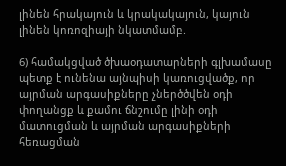լինեն հրակայուն և կրակակայուն, կայուն լինեն կոռոզիայի նկատմամբ.

6) համակցված ծխաօդատարների գլխամասը պետք է ունենա այնպիսի կառուցվածք, որ այրման արգասիքները չներծծվեն օդի փողանցք և քամու ճնշումը լինի օդի մատուցման և այրման արգասիքների հեռացման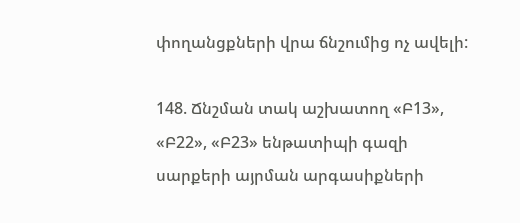փողանցքների վրա ճնշումից ոչ ավելի:

148. Ճնշման տակ աշխատող «Բ13», «Բ22», «Բ23» ենթատիպի գազի սարքերի այրման արգասիքների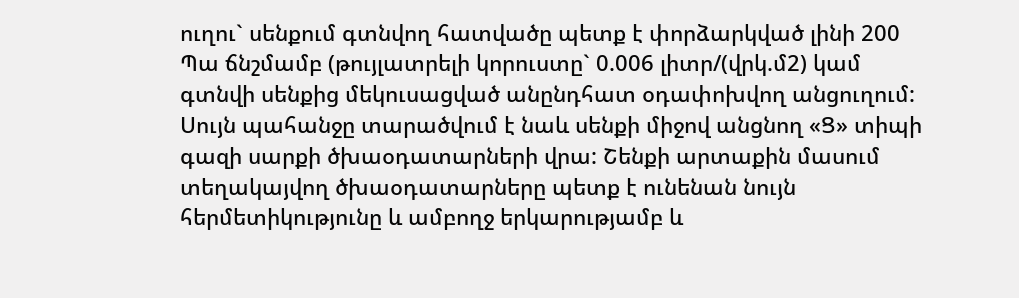ուղու` սենքում գտնվող հատվածը պետք է փորձարկված լինի 200 Պա ճնշմամբ (թույլատրելի կորուստը` 0.006 լիտր/(վրկ.մ2) կամ գտնվի սենքից մեկուսացված անընդհատ օդափոխվող անցուղում: Սույն պահանջը տարածվում է նաև սենքի միջով անցնող «Ց» տիպի գազի սարքի ծխաօդատարների վրա: Շենքի արտաքին մասում տեղակայվող ծխաօդատարները պետք է ունենան նույն հերմետիկությունը և ամբողջ երկարությամբ և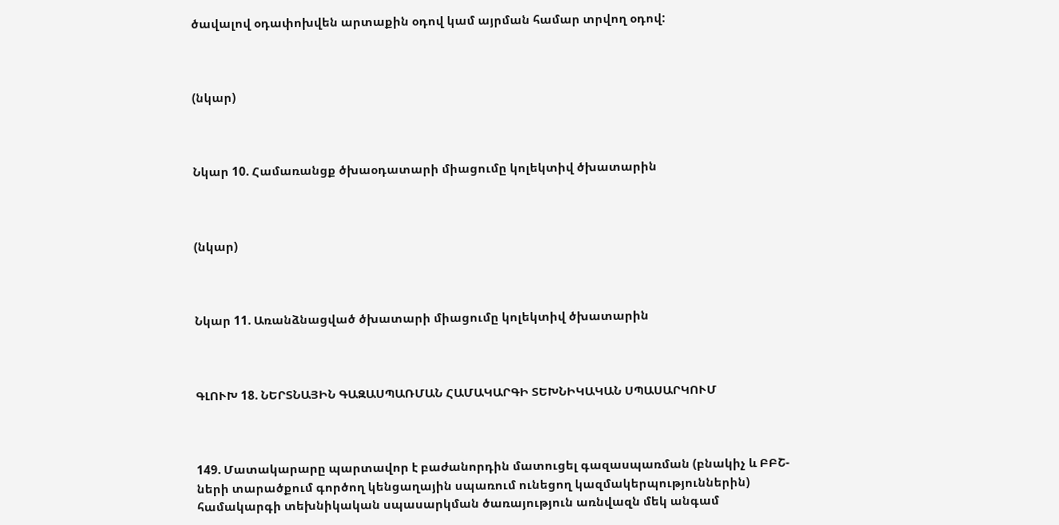ծավալով օդափոխվեն արտաքին օդով կամ այրման համար տրվող օդով:



(նկար)



Նկար 10. Համառանցք ծխաօդատարի միացումը կոլեկտիվ ծխատարին



(նկար)



Նկար 11. Առանձնացված ծխատարի միացումը կոլեկտիվ ծխատարին



ԳԼՈՒԽ 18. ՆԵՐՏՆԱՅԻՆ ԳԱԶԱՍՊԱՌՄԱՆ ՀԱՄԱԿԱՐԳԻ ՏԵԽՆԻԿԱԿԱՆ ՍՊԱՍԱՐԿՈՒՄ



149. Մատակարարը պարտավոր է բաժանորդին մատուցել գազասպառման (բնակիչ և ԲԲՇ-ների տարածքում գործող կենցաղային սպառում ունեցող կազմակերպություններին) համակարգի տեխնիկական սպասարկման ծառայություն առնվազն մեկ անգամ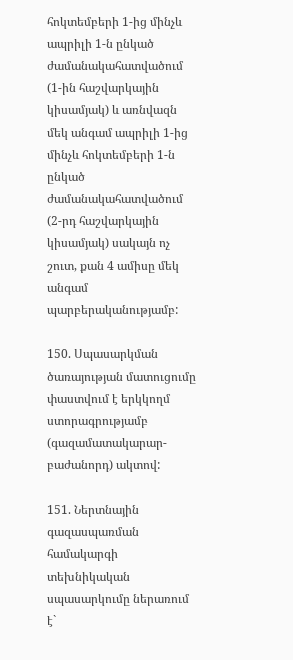հոկտեմբերի 1-ից մինչև ապրիլի 1-ն ընկած ժամանակահատվածում (1-ին հաշվարկային կիսամյակ) և առնվազն մեկ անգամ ապրիլի 1-ից մինչև հոկտեմբերի 1-ն ընկած ժամանակահատվածում (2-րդ հաշվարկային կիսամյակ) սակայն ոչ շուտ, քան 4 ամիսը մեկ անգամ պարբերականությամբ:

150. Սպասարկման ծառայության մատուցումը փաստվում է երկկողմ ստորագրությամբ (գազամատակարար-բաժանորդ) ակտով:

151. Ներտնային գազասպառման համակարգի տեխնիկական սպասարկումը ներառում է`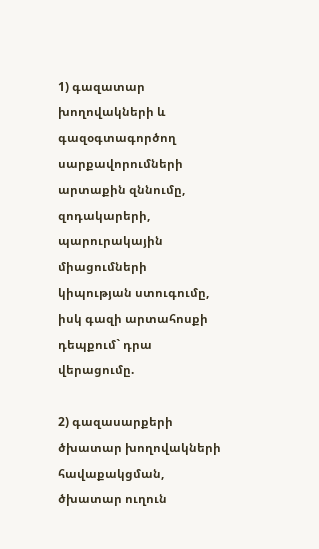1) գազատար խողովակների և գազօգտագործող սարքավորումների արտաքին զննումը, զոդակարերի, պարուրակային միացումների կիպության ստուգումը, իսկ գազի արտահոսքի դեպքում` դրա վերացումը.

2) գազասարքերի ծխատար խողովակների հավաքակցման, ծխատար ուղուն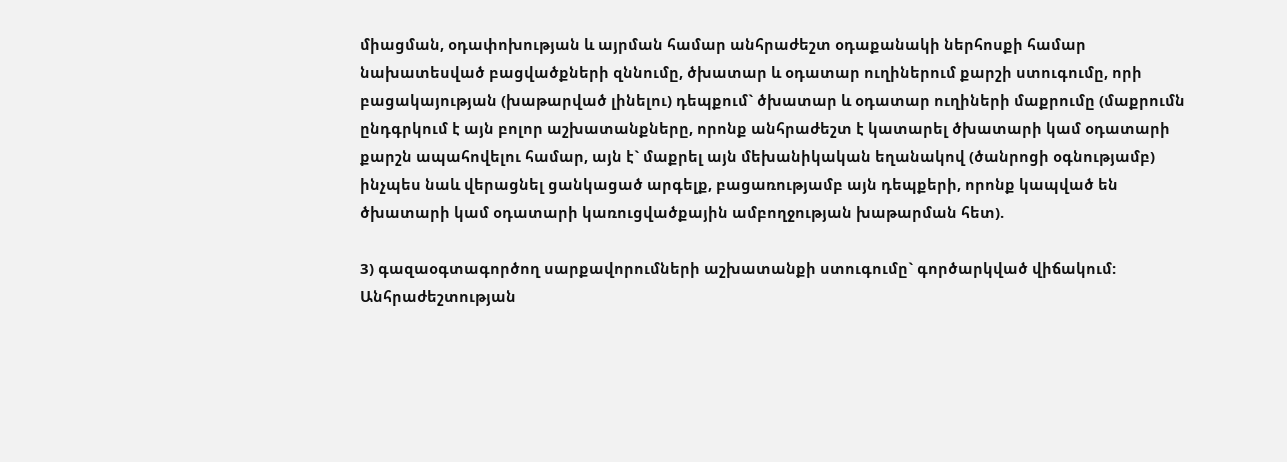միացման, օդափոխության և այրման համար անհրաժեշտ օդաքանակի ներհոսքի համար նախատեսված բացվածքների զննումը, ծխատար և օդատար ուղիներում քարշի ստուգումը, որի բացակայության (խաթարված լինելու) դեպքում` ծխատար և օդատար ուղիների մաքրումը (մաքրումն ընդգրկում է այն բոլոր աշխատանքները, որոնք անհրաժեշտ է կատարել ծխատարի կամ օդատարի քարշն ապահովելու համար, այն է` մաքրել այն մեխանիկական եղանակով (ծանրոցի օգնությամբ) ինչպես նաև վերացնել ցանկացած արգելք, բացառությամբ այն դեպքերի, որոնք կապված են ծխատարի կամ օդատարի կառուցվածքային ամբողջության խաթարման հետ).

3) գազաօգտագործող սարքավորումների աշխատանքի ստուգումը` գործարկված վիճակում: Անհրաժեշտության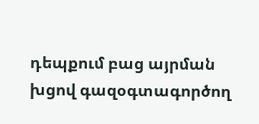դեպքում բաց այրման խցով գազօգտագործող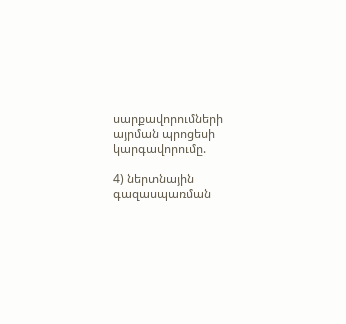սարքավորումների այրման պրոցեսի կարգավորումը.

4) ներտնային գազասպառման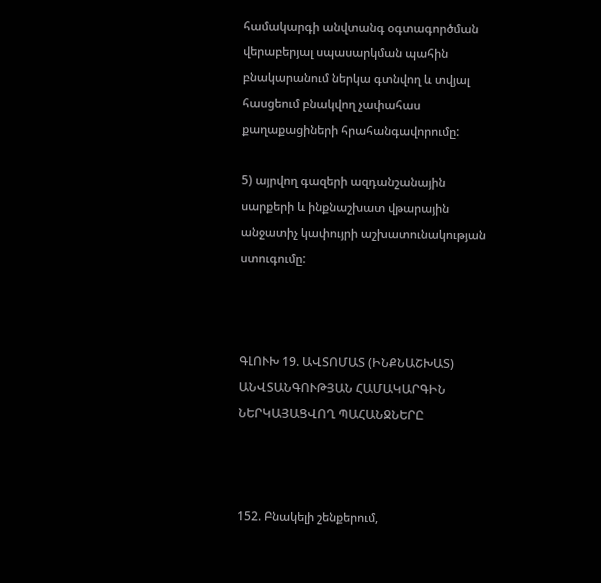համակարգի անվտանգ օգտագործման վերաբերյալ սպասարկման պահին բնակարանում ներկա գտնվող և տվյալ հասցեում բնակվող չափահաս քաղաքացիների հրահանգավորումը:

5) այրվող գազերի ազդանշանային սարքերի և ինքնաշխատ վթարային անջատիչ կափույրի աշխատունակության ստուգումը:



ԳԼՈՒԽ 19. ԱՎՏՈՄԱՏ (ԻՆՔՆԱՇԽԱՏ) ԱՆՎՏԱՆԳՈՒԹՅԱՆ ՀԱՄԱԿԱՐԳԻՆ ՆԵՐԿԱՅԱՑՎՈՂ ՊԱՀԱՆՋՆԵՐԸ



152. Բնակելի շենքերում,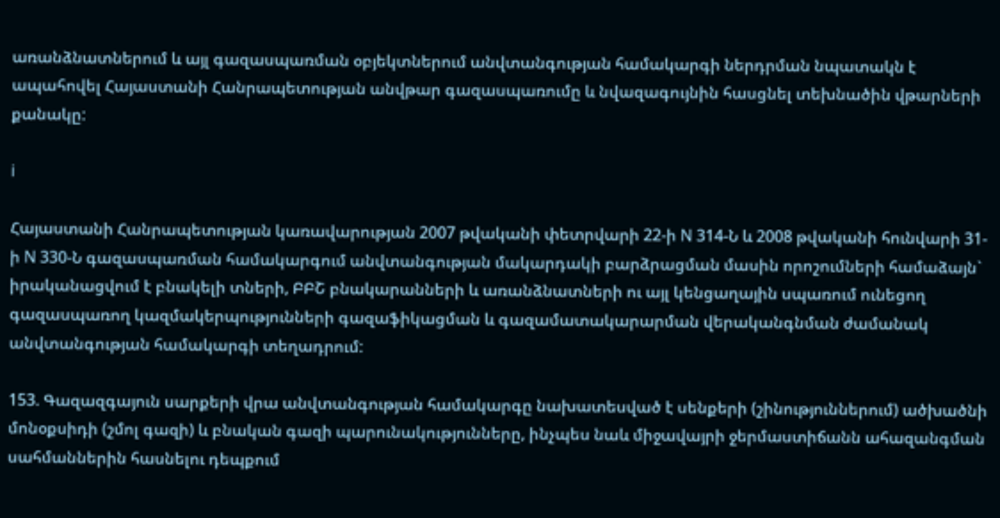առանձնատներում և այլ գազասպառման օբյեկտներում անվտանգության համակարգի ներդրման նպատակն է ապահովել Հայաստանի Հանրապետության անվթար գազասպառումը և նվազագույնին հասցնել տեխնածին վթարների քանակը:

i

Հայաստանի Հանրապետության կառավարության 2007 թվականի փետրվարի 22-ի N 314-Ն և 2008 թվականի հունվարի 31-ի N 330-Ն գազասպառման համակարգում անվտանգության մակարդակի բարձրացման մասին որոշումների համաձայն` իրականացվում է բնակելի տների, ԲԲՇ բնակարանների և առանձնատների ու այլ կենցաղային սպառում ունեցող գազասպառող կազմակերպությունների գազաֆիկացման և գազամատակարարման վերականգնման ժամանակ անվտանգության համակարգի տեղադրում:

153. Գազազգայուն սարքերի վրա անվտանգության համակարգը նախատեսված է սենքերի (շինություններում) ածխածնի մոնօքսիդի (շմոլ գազի) և բնական գազի պարունակությունները, ինչպես նաև միջավայրի ջերմաստիճանն ահազանգման սահմաններին հասնելու դեպքում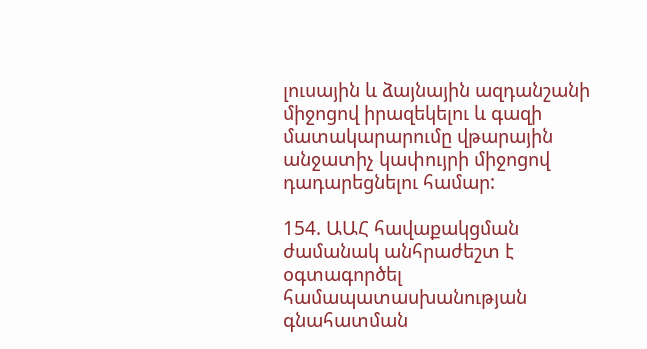լուսային և ձայնային ազդանշանի միջոցով իրազեկելու և գազի մատակարարումը վթարային անջատիչ կափույրի միջոցով դադարեցնելու համար:

154. ԱԱՀ հավաքակցման ժամանակ անհրաժեշտ է օգտագործել համապատասխանության գնահատման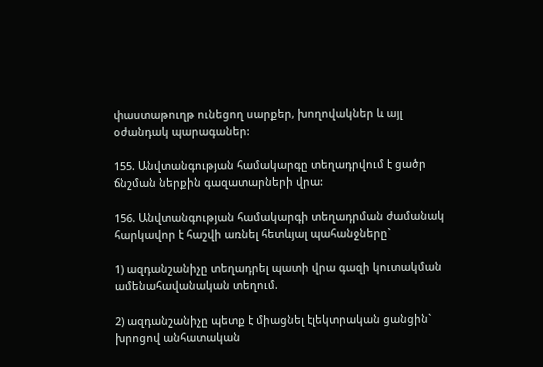փաստաթուղթ ունեցող սարքեր, խողովակներ և այլ օժանդակ պարագաներ:

155. Անվտանգության համակարգը տեղադրվում է ցածր ճնշման ներքին գազատարների վրա:

156. Անվտանգության համակարգի տեղադրման ժամանակ հարկավոր է հաշվի առնել հետևյալ պահանջները`

1) ազդանշանիչը տեղադրել պատի վրա գազի կուտակման ամենահավանական տեղում.

2) ազդանշանիչը պետք է միացնել էլեկտրական ցանցին` խրոցով անհատական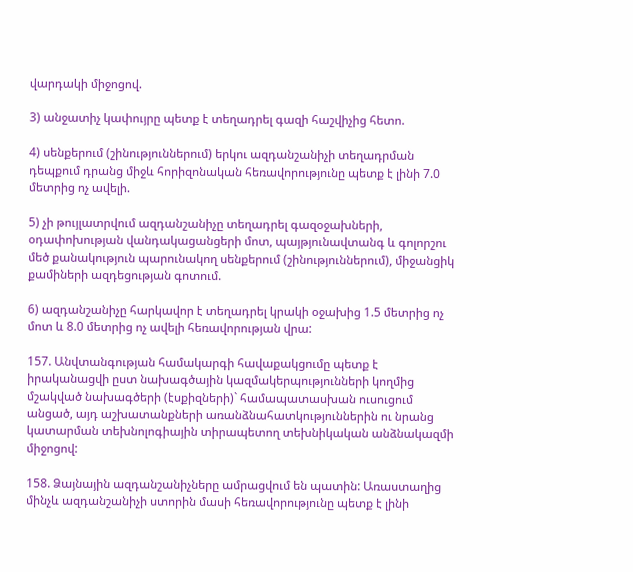վարդակի միջոցով.

3) անջատիչ կափույրը պետք է տեղադրել գազի հաշվիչից հետո.

4) սենքերում (շինություններում) երկու ազդանշանիչի տեղադրման դեպքում դրանց միջև հորիզոնական հեռավորությունը պետք է լինի 7.0 մետրից ոչ ավելի.

5) չի թույլատրվում ազդանշանիչը տեղադրել գազօջախների, օդափոխության վանդակացանցերի մոտ, պայթյունավտանգ և գոլորշու մեծ քանակություն պարունակող սենքերում (շինություններում), միջանցիկ քամիների ազդեցության գոտում.

6) ազդանշանիչը հարկավոր է տեղադրել կրակի օջախից 1.5 մետրից ոչ մոտ և 8.0 մետրից ոչ ավելի հեռավորության վրա:

157. Անվտանգության համակարգի հավաքակցումը պետք է իրականացվի ըստ նախագծային կազմակերպությունների կողմից մշակված նախագծերի (էսքիզների)` համապատասխան ուսուցում անցած, այդ աշխատանքների առանձնահատկություններին ու նրանց կատարման տեխնոլոգիային տիրապետող տեխնիկական անձնակազմի միջոցով:

158. Ձայնային ազդանշանիչները ամրացվում են պատին: Առաստաղից մինչև ազդանշանիչի ստորին մասի հեռավորությունը պետք է լինի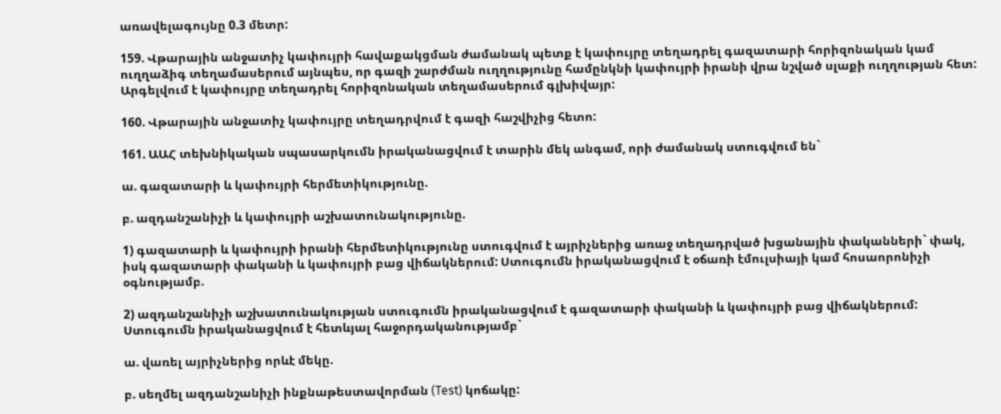առավելագույնը 0.3 մետր:

159. Վթարային անջատիչ կափույրի հավաքակցման ժամանակ պետք է կափույրը տեղադրել գազատարի հորիզոնական կամ ուղղաձիգ տեղամասերում այնպես, որ գազի շարժման ուղղությունը համընկնի կափույրի իրանի վրա նշված սլաքի ուղղության հետ: Արգելվում է կափույրը տեղադրել հորիզոնական տեղամասերում գլխիվայր:

160. Վթարային անջատիչ կափույրը տեղադրվում է գազի հաշվիչից հետո:

161. ԱԱՀ տեխնիկական սպասարկումն իրականացվում է տարին մեկ անգամ, որի ժամանակ ստուգվում են`

ա. գազատարի և կափույրի հերմետիկությունը.

բ. ազդանշանիչի և կափույրի աշխատունակությունը.

1) գազատարի և կափույրի իրանի հերմետիկությունը ստուգվում է այրիչներից առաջ տեղադրված խցանային փականների` փակ, իսկ գազատարի փականի և կափույրի բաց վիճակներում: Ստուգումն իրականացվում է օճառի էմուլսիայի կամ հոսաորոնիչի օգնությամբ.

2) ազդանշանիչի աշխատունակության ստուգումն իրականացվում է գազատարի փականի և կափույրի բաց վիճակներում: Ստուգումն իրականացվում է հետևյալ հաջորդականությամբ`

ա. վառել այրիչներից որևէ մեկը.

բ. սեղմել ազդանշանիչի ինքնաթեստավորման (Test) կոճակը: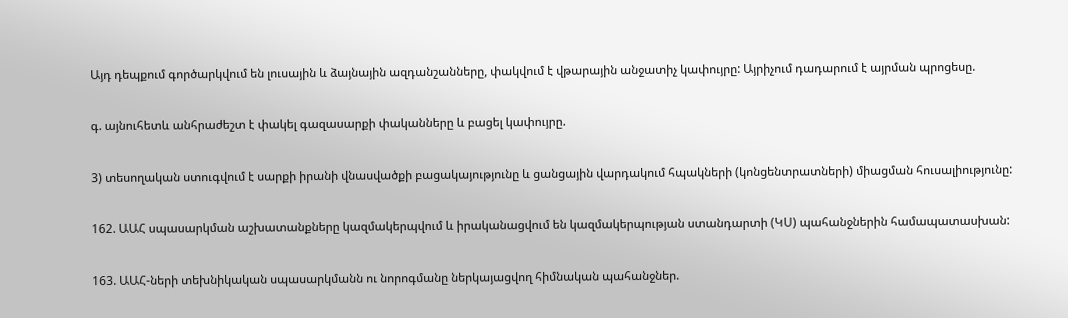Այդ դեպքում գործարկվում են լուսային և ձայնային ազդանշանները, փակվում է վթարային անջատիչ կափույրը: Այրիչում դադարում է այրման պրոցեսը.

գ. այնուհետև անհրաժեշտ է փակել գազասարքի փականները և բացել կափույրը.

3) տեսողական ստուգվում է սարքի իրանի վնասվածքի բացակայությունը և ցանցային վարդակում հպակների (կոնցենտրատների) միացման հուսալիությունը:

162. ԱԱՀ սպասարկման աշխատանքները կազմակերպվում և իրականացվում են կազմակերպության ստանդարտի (ԿՍ) պահանջներին համապատասխան:

163. ԱԱՀ-ների տեխնիկական սպասարկմանն ու նորոգմանը ներկայացվող հիմնական պահանջներ.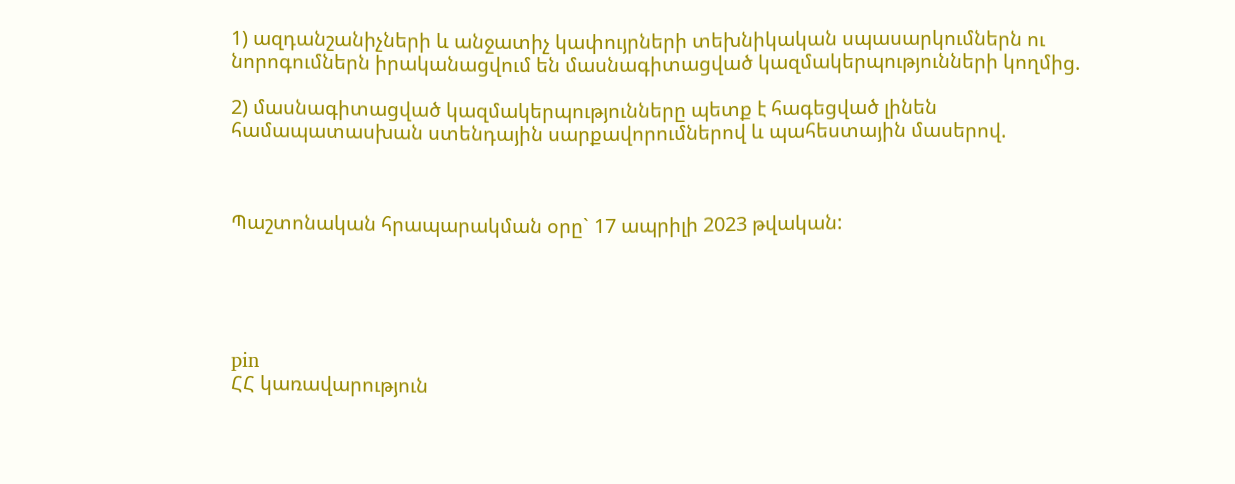1) ազդանշանիչների և անջատիչ կափույրների տեխնիկական սպասարկումներն ու նորոգումներն իրականացվում են մասնագիտացված կազմակերպությունների կողմից.

2) մասնագիտացված կազմակերպությունները պետք է հագեցված լինեն համապատասխան ստենդային սարքավորումներով և պահեստային մասերով.



Պաշտոնական հրապարակման օրը` 17 ապրիլի 2023 թվական:





pin
ՀՀ կառավարություն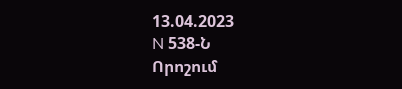13.04.2023
N 538-Ն
Որոշում